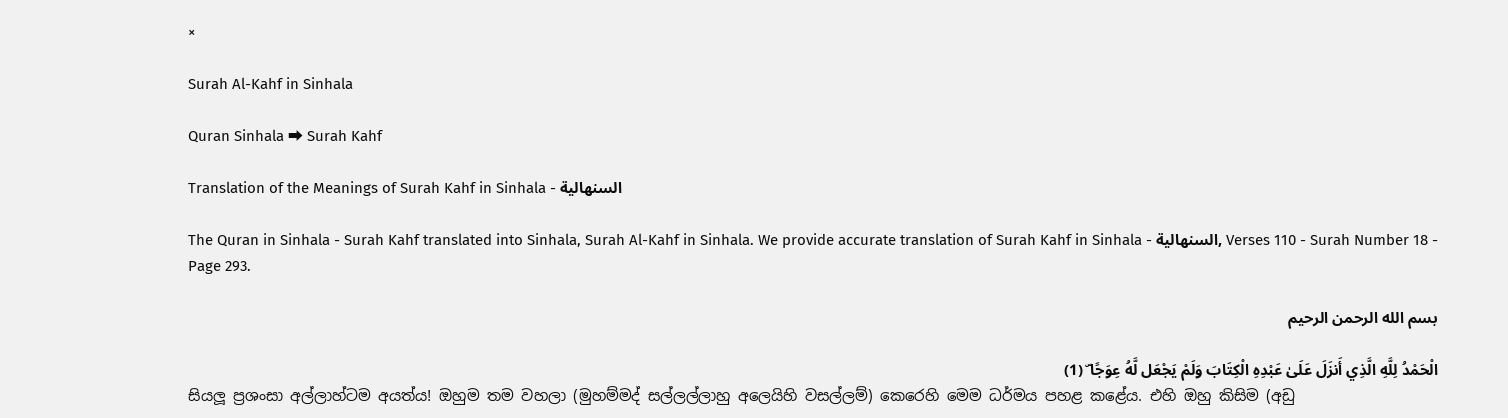×

Surah Al-Kahf in Sinhala

Quran Sinhala ⮕ Surah Kahf

Translation of the Meanings of Surah Kahf in Sinhala - السنهالية

The Quran in Sinhala - Surah Kahf translated into Sinhala, Surah Al-Kahf in Sinhala. We provide accurate translation of Surah Kahf in Sinhala - السنهالية, Verses 110 - Surah Number 18 - Page 293.

بسم الله الرحمن الرحيم

الْحَمْدُ لِلَّهِ الَّذِي أَنزَلَ عَلَىٰ عَبْدِهِ الْكِتَابَ وَلَمْ يَجْعَل لَّهُ عِوَجًا ۜ (1)
සියලූ ප්‍රශංසා අල්ලාහ්ටම අයත්ය! ඔහුම තම වහලා (මුහම්මද් සල්ලල්ලාහු අලෙයිහි වසල්ලම්) කෙරෙහි මෙම ධර්මය පහළ කළේය. එහි ඔහු කිසිම (අඩු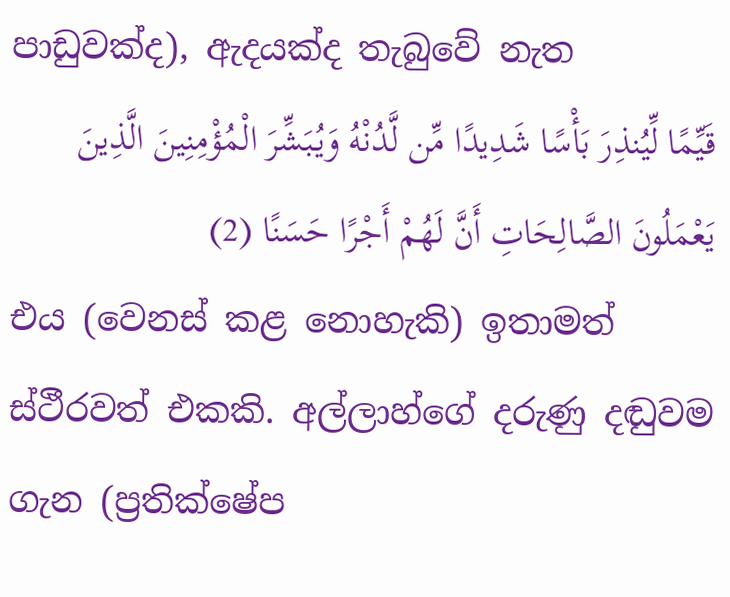පාඩුවක්ද), ඇදයක්ද තැබුවේ නැත
قَيِّمًا لِّيُنذِرَ بَأْسًا شَدِيدًا مِّن لَّدُنْهُ وَيُبَشِّرَ الْمُؤْمِنِينَ الَّذِينَ يَعْمَلُونَ الصَّالِحَاتِ أَنَّ لَهُمْ أَجْرًا حَسَنًا (2)
එය (වෙනස් කළ නොහැකි) ඉතාමත් ස්ථීරවත් එකකි. අල්ලාහ්ගේ දරුණු දඬුවම ගැන (ප්‍රතික්ෂේප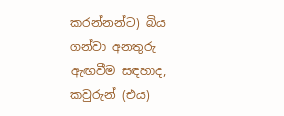කරන්නන්ට) බිය ගන්වා අනතුරු ඇඟවීම සඳහාද, කවුරුන් (එය)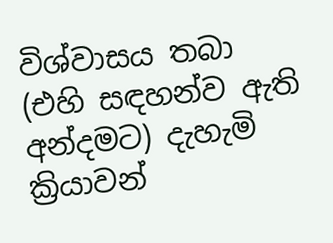විශ්වාසය තබා (එහි සඳහන්ව ඇති අන්දමට) දැහැමි ක්‍රියාවන්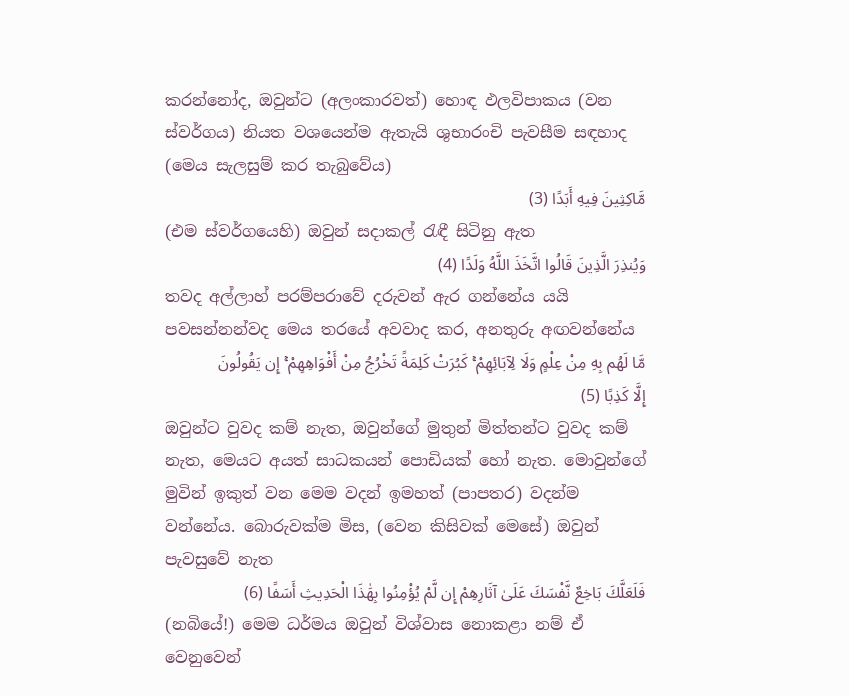කරන්නෝද, ඔවුන්ට (අලංකාරවත්) හොඳ ඵලවිපාකය (වන ස්වර්ගය) නියත වශයෙන්ම ඇතැයි ශුභාරංචි පැවසීම සඳහාද (මෙය සැලසුම් කර තැබුවේය)
مَّاكِثِينَ فِيهِ أَبَدًا (3)
(එම ස්වර්ගයෙහි) ඔවුන් සදාකල් රැඳී සිටිනු ඇත
وَيُنذِرَ الَّذِينَ قَالُوا اتَّخَذَ اللَّهُ وَلَدًا (4)
තවද අල්ලාහ් පරම්පරාවේ දරුවන් ඇර ගන්නේය යයි පවසන්නන්වද මෙය තරයේ අවවාද කර, අනතුරු අඟවන්නේය
مَّا لَهُم بِهِ مِنْ عِلْمٍ وَلَا لِآبَائِهِمْ ۚ كَبُرَتْ كَلِمَةً تَخْرُجُ مِنْ أَفْوَاهِهِمْ ۚ إِن يَقُولُونَ إِلَّا كَذِبًا (5)
ඔවුන්ට වුවද කම් නැත, ඔවුන්ගේ මුතුන් මිත්තන්ට වුවද කම් නැත, මෙයට අයත් සාධකයන් පොඩියක් හෝ නැත. මොවුන්ගේ මුවින් ඉකුත් වන මෙම වදන් ඉමහත් (පාපතර) වදන්ම වන්නේය. බොරුවක්ම මිස, (වෙන කිසිවක් මෙසේ) ඔවුන් පැවසුවේ නැත
فَلَعَلَّكَ بَاخِعٌ نَّفْسَكَ عَلَىٰ آثَارِهِمْ إِن لَّمْ يُؤْمِنُوا بِهَٰذَا الْحَدِيثِ أَسَفًا (6)
(නබියේ!) මෙම ධර්මය ඔවුන් විශ්වාස නොකළා නම් ඒ වෙනුවෙන්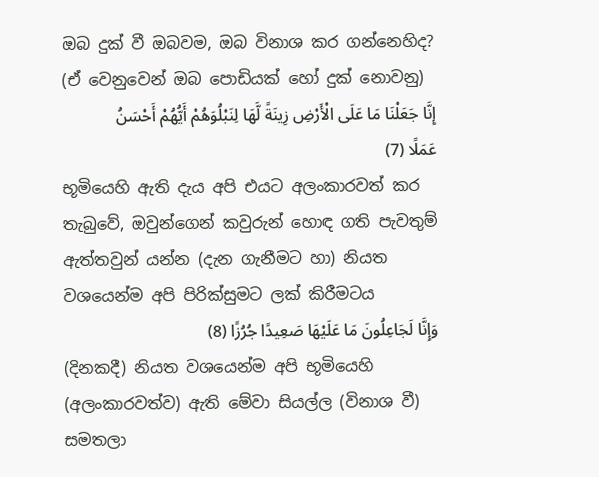ඔබ දුක් වී ඔබවම, ඔබ විනාශ කර ගන්නෙහිද? (ඒ වෙනුවෙන් ඔබ පොඩියක් හෝ දුක් නොවනු)
إِنَّا جَعَلْنَا مَا عَلَى الْأَرْضِ زِينَةً لَّهَا لِنَبْلُوَهُمْ أَيُّهُمْ أَحْسَنُ عَمَلًا (7)
භූමියෙහි ඇති දැය අපි එයට අලංකාරවත් කර තැබුවේ, ඔවුන්ගෙන් කවුරුන් හොඳ ගති පැවතුම් ඇත්තවුන් යන්න (දැන ගැනීමට හා) නියත වශයෙන්ම අපි පිරික්සුමට ලක් කිරීමටය
وَإِنَّا لَجَاعِلُونَ مَا عَلَيْهَا صَعِيدًا جُرُزًا (8)
(දිනකදී) නියත වශයෙන්ම අපි භූමියෙහි (අලංකාරවත්ව) ඇති මේවා සියල්ල (විනාශ වී) සමතලා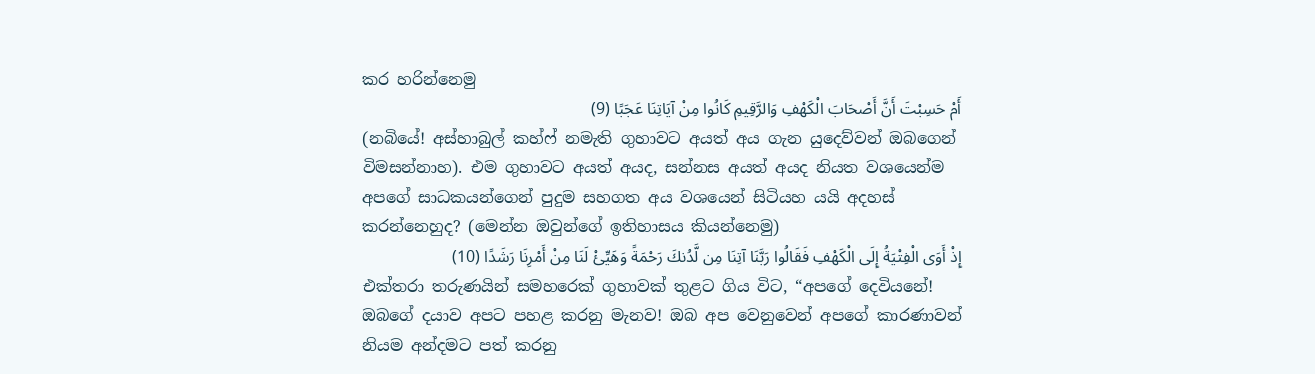කර හරින්නෙමු
أَمْ حَسِبْتَ أَنَّ أَصْحَابَ الْكَهْفِ وَالرَّقِيمِ كَانُوا مِنْ آيَاتِنَا عَجَبًا (9)
(නබියේ! අස්හාබුල් කහ්ෆ් නමැති ගුහාවට අයත් අය ගැන යුදෙව්වන් ඔබගෙන් විමසන්නාහ). එම ගුහාවට අයත් අයද, සන්නස අයත් අයද නියත වශයෙන්ම අපගේ සාධකයන්ගෙන් පුදුම සහගත අය වශයෙන් සිටියහ යයි අදහස් කරන්නෙහුද? (මෙන්න ඔවුන්ගේ ඉතිහාසය කියන්නෙමු)
إِذْ أَوَى الْفِتْيَةُ إِلَى الْكَهْفِ فَقَالُوا رَبَّنَا آتِنَا مِن لَّدُنكَ رَحْمَةً وَهَيِّئْ لَنَا مِنْ أَمْرِنَا رَشَدًا (10)
එක්තරා තරුණයින් සමහරෙක් ගුහාවක් තුළට ගිය විට, “අපගේ දෙවියනේ! ඔබගේ දයාව අපට පහළ කරනු මැනව! ඔබ අප වෙනුවෙන් අපගේ කාරණාවන් නියම අන්දමට පත් කරනු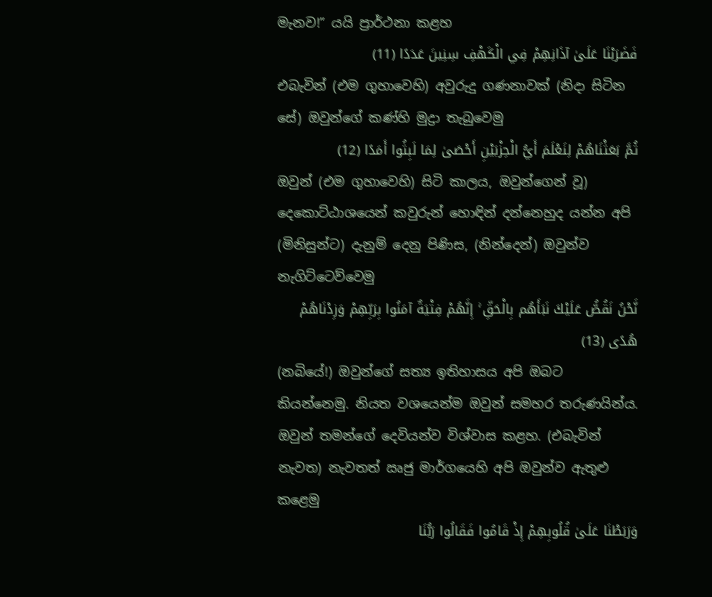මැනව!” යයි ප්‍රාර්ථනා කළහ
فَضَرَبْنَا عَلَىٰ آذَانِهِمْ فِي الْكَهْفِ سِنِينَ عَدَدًا (11)
එබැවින් (එම ගුහාවෙහි) අවුරුදු ගණනාවක් (නිදා සිටින සේ) ඔවුන්ගේ කණ්හි මුද්‍රා තැබුවෙමු
ثُمَّ بَعَثْنَاهُمْ لِنَعْلَمَ أَيُّ الْحِزْبَيْنِ أَحْصَىٰ لِمَا لَبِثُوا أَمَدًا (12)
ඔවුන් (එම ගුහාවෙහි) සිටි කාලය, ඔවුන්ගෙන් වූ) දෙකොට්ඨාශයෙන් කවුරුන් හොඳින් දන්නෙහුද යන්න අපි (මිනිසුන්ට) දැනුම් දෙනු පිණිස, (නින්දෙන්) ඔවුන්ව නැගිට්ටෙව්වෙමු
نَّحْنُ نَقُصُّ عَلَيْكَ نَبَأَهُم بِالْحَقِّ ۚ إِنَّهُمْ فِتْيَةٌ آمَنُوا بِرَبِّهِمْ وَزِدْنَاهُمْ هُدًى (13)
(නබියේ!) ඔවුන්ගේ සත්‍ය ඉතිහාසය අපි ඔබට කියන්නෙමු. නියත වශයෙන්ම ඔවුන් සමහර තරුණයින්ය. ඔවුන් තමන්ගේ දෙවියන්ව විශ්වාස කළහ. (එබැවින් නැවත) නැවතත් ඍජු මාර්ගයෙහි අපි ඔවුන්ව ඇතුළු කළෙමු
وَرَبَطْنَا عَلَىٰ قُلُوبِهِمْ إِذْ قَامُوا فَقَالُوا رَبُّنَا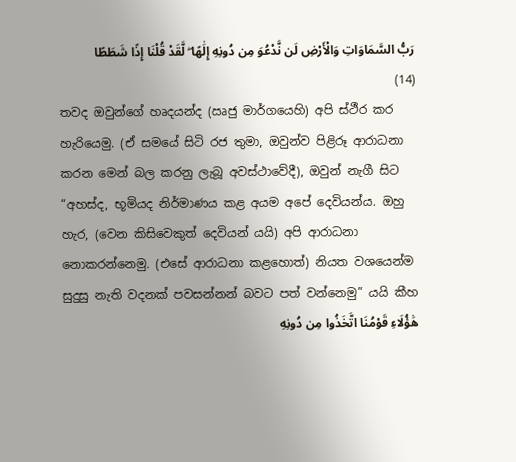رَبُّ السَّمَاوَاتِ وَالْأَرْضِ لَن نَّدْعُوَ مِن دُونِهِ إِلَٰهًا ۖ لَّقَدْ قُلْنَا إِذًا شَطَطًا (14)
තවද ඔවුන්ගේ හෘදයන්ද (ඍජු මාර්ගයෙහි) අපි ස්ථීර කර හැරියෙමු. (ඒ සමයේ සිටි රජ තුමා, ඔවුන්ව පිළිරූ ආරාධනා කරන මෙන් බල කරනු ලැබූ අවස්ථාවේදී), ඔවුන් නැගී සිට “අහස්ද, භූමියද නිර්මාණය කළ අයම අපේ දෙවියන්ය. ඔහු හැර, (වෙන කිසිවෙකුත් දෙවියන් යයි) අපි ආරාධනා නොකරන්නෙමු. (එසේ ආරාධනා කළහොත්) නියත වශයෙන්ම සුදුසු නැති වදනක් පවසන්නන් බවට පත් වන්නෙමු” යයි කීහ
هَٰؤُلَاءِ قَوْمُنَا اتَّخَذُوا مِن دُونِهِ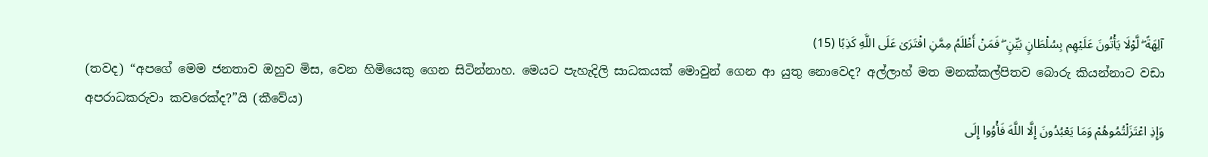آلِهَةً ۖ لَّوْلَا يَأْتُونَ عَلَيْهِم بِسُلْطَانٍ بَيِّنٍ ۖ فَمَنْ أَظْلَمُ مِمَّنِ افْتَرَىٰ عَلَى اللَّهِ كَذِبًا (15)
(තවද) “අපගේ මෙම ජනතාව ඔහුව මිස, වෙන හිමියෙකු ගෙන සිටින්නාහ. මෙයට පැහැදිලි සාධකයක් මොවුන් ගෙන ආ යුතු නොවෙද? අල්ලාහ් මත මනක්කල්පිතව බොරු කියන්නාට වඩා අපරාධකරුවා කවරෙක්ද?”යි (කීවේය)
وَإِذِ اعْتَزَلْتُمُوهُمْ وَمَا يَعْبُدُونَ إِلَّا اللَّهَ فَأْوُوا إِلَى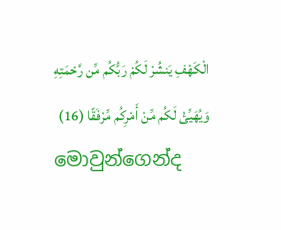الْكَهْفِ يَنشُرْ لَكُمْ رَبُّكُم مِّن رَّحْمَتِهِ وَيُهَيِّئْ لَكُم مِّنْ أَمْرِكُم مِّرْفَقًا (16)
මොවුන්ගෙන්ද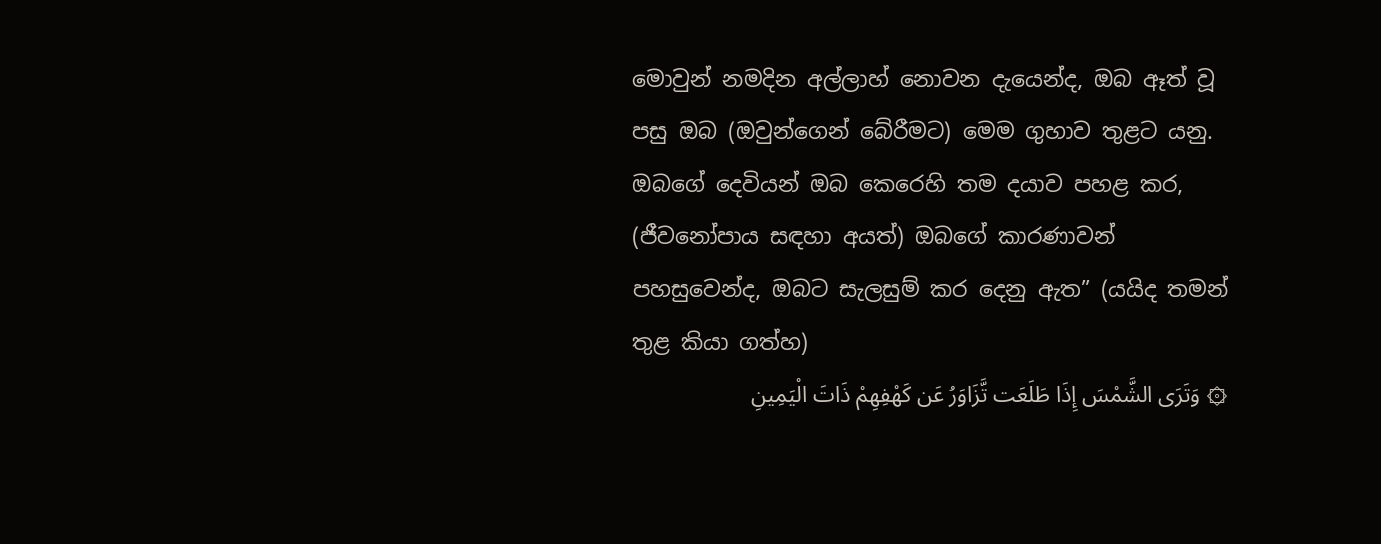මොවුන් නමදින අල්ලාහ් නොවන දැයෙන්ද, ඔබ ඈත් වූ පසු ඔබ (ඔවුන්ගෙන් බේරීමට) මෙම ගුහාව තුළට යනු. ඔබගේ දෙවියන් ඔබ කෙරෙහි තම දයාව පහළ කර, (ජීවනෝපාය සඳහා අයත්) ඔබගේ කාරණාවන් පහසුවෙන්ද, ඔබට සැලසුම් කර දෙනු ඇත” (යයිද තමන් තුළ කියා ගත්හ)
۞ وَتَرَى الشَّمْسَ إِذَا طَلَعَت تَّزَاوَرُ عَن كَهْفِهِمْ ذَاتَ الْيَمِينِ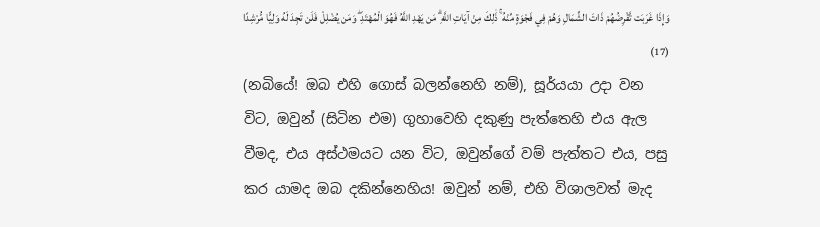وَإِذَا غَرَبَت تَّقْرِضُهُمْ ذَاتَ الشِّمَالِ وَهُمْ فِي فَجْوَةٍ مِّنْهُ ۚ ذَٰلِكَ مِنْ آيَاتِ اللَّهِ ۗ مَن يَهْدِ اللَّهُ فَهُوَ الْمُهْتَدِ ۖ وَمَن يُضْلِلْ فَلَن تَجِدَ لَهُ وَلِيًّا مُّرْشِدًا (17)
(නබියේ! ඔබ එහි ගොස් බලන්නෙහි නම්), සූර්යයා උදා වන විට, ඔවුන් (සිටින එම) ගුහාවෙහි දකුණු පැත්තෙහි එය ඇල වීමද, එය අස්ථමයට යන විට, ඔවුන්ගේ වම් පැත්තට එය, පසු කර යාමද ඔබ දකින්නෙහිය! ඔවුන් නම්, එහි විශාලවත් මැද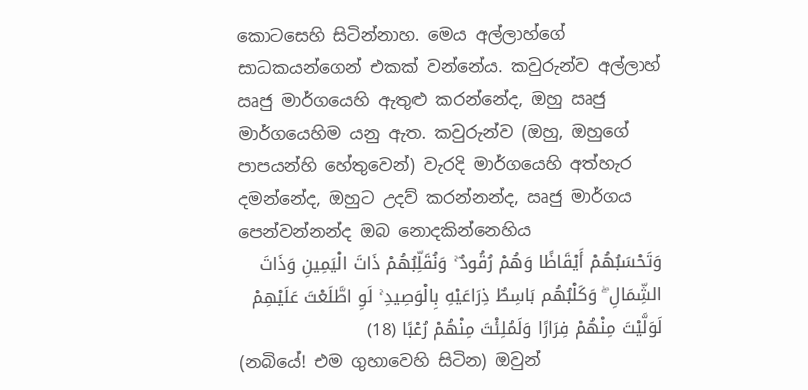කොටසෙහි සිටින්නාහ. මෙය අල්ලාහ්ගේ සාධකයන්ගෙන් එකක් වන්නේය. කවුරුන්ව අල්ලාහ් ඍජු මාර්ගයෙහි ඇතුළු කරන්නේද, ඔහු ඍජු මාර්ගයෙහිම යනු ඇත. කවුරුන්ව (ඔහු, ඔහුගේ පාපයන්හි හේතුවෙන්) වැරදි මාර්ගයෙහි අත්හැර දමන්නේද, ඔහුට උදව් කරන්නන්ද, ඍජු මාර්ගය පෙන්වන්නන්ද ඔබ නොදකින්නෙහිය
وَتَحْسَبُهُمْ أَيْقَاظًا وَهُمْ رُقُودٌ ۚ وَنُقَلِّبُهُمْ ذَاتَ الْيَمِينِ وَذَاتَ الشِّمَالِ ۖ وَكَلْبُهُم بَاسِطٌ ذِرَاعَيْهِ بِالْوَصِيدِ ۚ لَوِ اطَّلَعْتَ عَلَيْهِمْ لَوَلَّيْتَ مِنْهُمْ فِرَارًا وَلَمُلِئْتَ مِنْهُمْ رُعْبًا (18)
(නබියේ! එම ගුහාවෙහි සිටින) ඔවුන්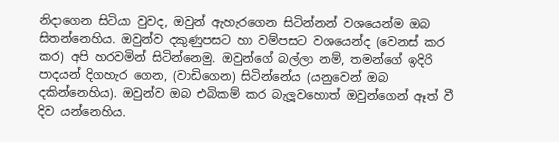නිදාගෙන සිටියා වුවද, ඔවුන් ඇහැරගෙන සිටින්නන් වශයෙන්ම ඔබ සිතන්නෙහිය. ඔවුන්ව දකුණුපසට හා වම්පසට වශයෙන්ද (වෙනස් කර කර) අපි හරවමින් සිටින්නෙමු. ඔවුන්ගේ බල්ලා නම්, තමන්ගේ ඉදිරි පාදයන් දිගහැර ගෙන, (වාඩිගෙන) සිටින්නේය (යනුවෙන් ඔබ දකින්නෙහිය). ඔවුන්ව ඔබ එබිකම් කර බැලූවහොත් ඔවුන්ගෙන් ඈත් වී දිව යන්නෙහිය.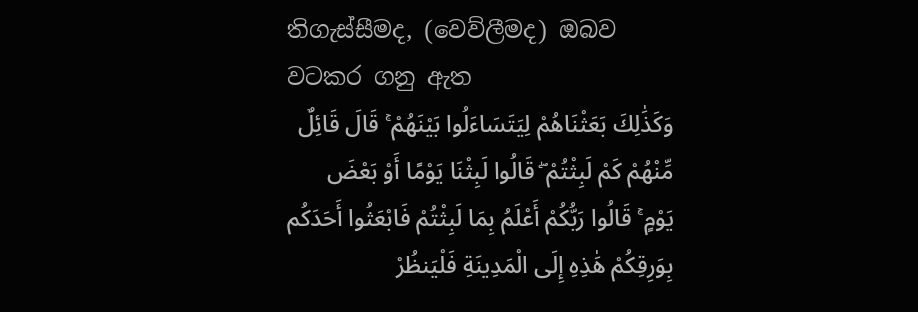තිගැස්සීමද, (වෙව්ලීමද) ඔබව වටකර ගනු ඇත
وَكَذَٰلِكَ بَعَثْنَاهُمْ لِيَتَسَاءَلُوا بَيْنَهُمْ ۚ قَالَ قَائِلٌ مِّنْهُمْ كَمْ لَبِثْتُمْ ۖ قَالُوا لَبِثْنَا يَوْمًا أَوْ بَعْضَ يَوْمٍ ۚ قَالُوا رَبُّكُمْ أَعْلَمُ بِمَا لَبِثْتُمْ فَابْعَثُوا أَحَدَكُم بِوَرِقِكُمْ هَٰذِهِ إِلَى الْمَدِينَةِ فَلْيَنظُرْ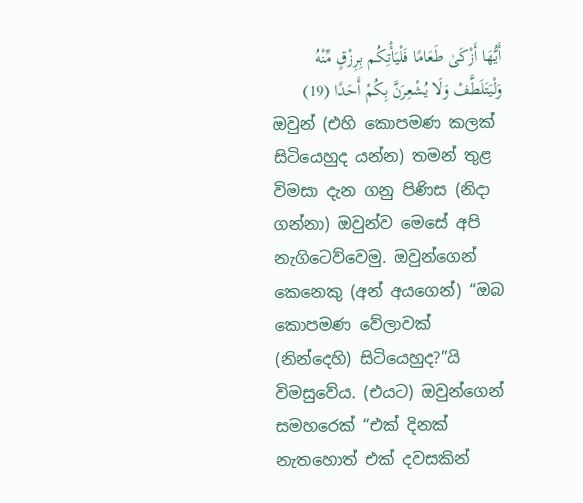أَيُّهَا أَزْكَىٰ طَعَامًا فَلْيَأْتِكُم بِرِزْقٍ مِّنْهُ وَلْيَتَلَطَّفْ وَلَا يُشْعِرَنَّ بِكُمْ أَحَدًا (19)
ඔවුන් (එහි කොපමණ කලක් සිටියෙහුද යන්න) තමන් තුළ විමසා දැන ගනු පිණිස (නිදා ගන්නා) ඔවුන්ව මෙසේ අපි නැගිටෙව්වෙමු. ඔවුන්ගෙන් කෙනෙකු (අන් අයගෙන්) “ඔබ කොපමණ වේලාවක් (නින්දෙහි) සිටියෙහුද?”යි විමසුවේය. (එයට) ඔවුන්ගෙන් සමහරෙක් “එක් දිනක් නැතහොත් එක් දවසකින්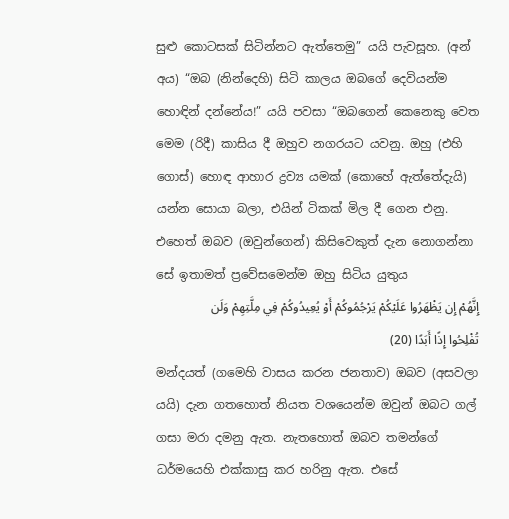සුළු කොටසක් සිටින්නට ඇත්තෙමු” යයි පැවසූහ. (අන් අය) “ඔබ (නින්දෙහි) සිටි කාලය ඔබගේ දෙවියන්ම හොඳින් දන්නේය!” යයි පවසා “ඔබගෙන් කෙනෙකු වෙත මෙම (රිදී) කාසිය දී ඔහුව නගරයට යවනු. ඔහු (එහි ගොස්) හොඳ ආහාර ද්‍රව්‍ය යමක් (කොහේ ඇත්තේදැයි) යන්න සොයා බලා, එයින් ටිකක් මිල දී ගෙන එනු. එහෙත් ඔබව (ඔවුන්ගෙන්) කිසිවෙකුත් දැන නොගන්නා සේ ඉතාමත් ප්‍රවේසමෙන්ම ඔහු සිටිය යුතුය
إِنَّهُمْ إِن يَظْهَرُوا عَلَيْكُمْ يَرْجُمُوكُمْ أَوْ يُعِيدُوكُمْ فِي مِلَّتِهِمْ وَلَن تُفْلِحُوا إِذًا أَبَدًا (20)
මන්දයත් (ගමෙහි වාසය කරන ජනතාව) ඔබව (අසවලා යයි) දැන ගතහොත් නියත වශයෙන්ම ඔවුන් ඔබට ගල් ගසා මරා දමනු ඇත. නැතහොත් ඔබව තමන්ගේ ධර්මයෙහි එක්කාසු කර හරිනු ඇත. එසේ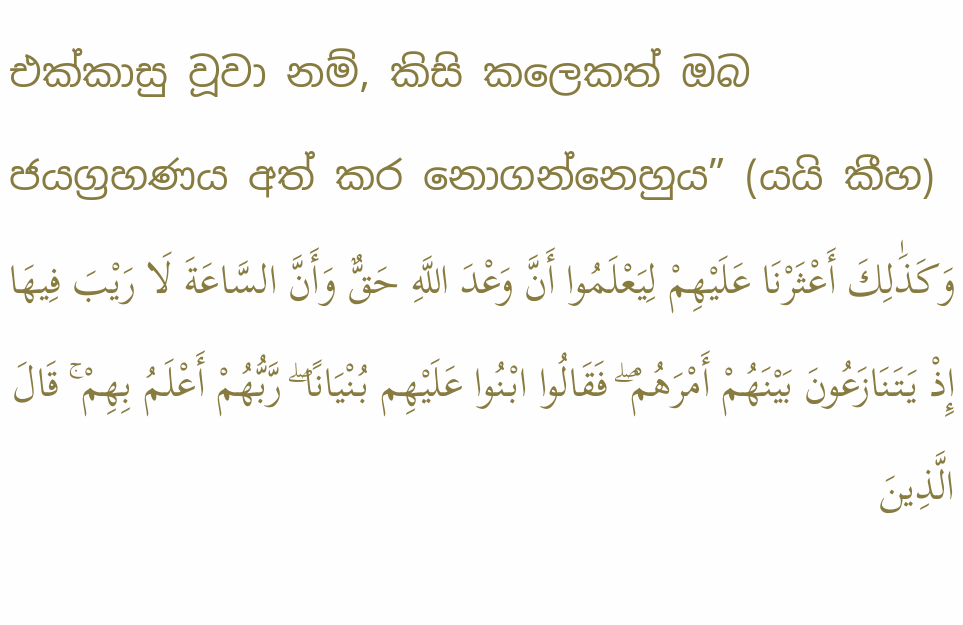එක්කාසු වූවා නම්, කිසි කලෙකත් ඔබ ජයග්‍රහණය අත් කර නොගන්නෙහුය” (යයි කීහ)
وَكَذَٰلِكَ أَعْثَرْنَا عَلَيْهِمْ لِيَعْلَمُوا أَنَّ وَعْدَ اللَّهِ حَقٌّ وَأَنَّ السَّاعَةَ لَا رَيْبَ فِيهَا إِذْ يَتَنَازَعُونَ بَيْنَهُمْ أَمْرَهُمْ ۖ فَقَالُوا ابْنُوا عَلَيْهِم بُنْيَانًا ۖ رَّبُّهُمْ أَعْلَمُ بِهِمْ ۚ قَالَ الَّذِينَ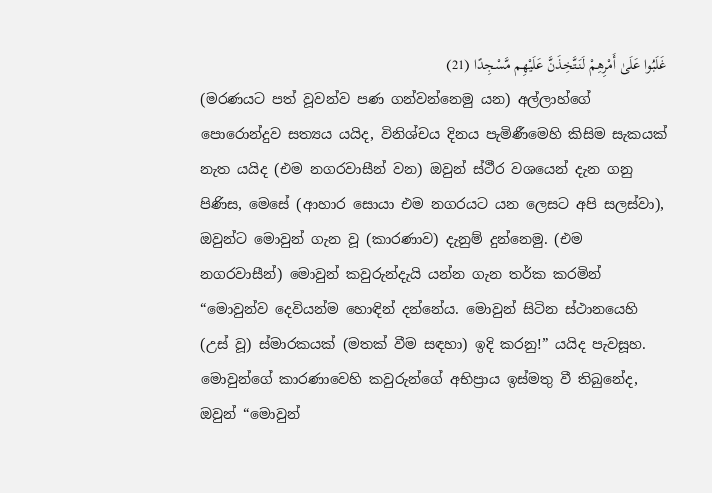غَلَبُوا عَلَىٰ أَمْرِهِمْ لَنَتَّخِذَنَّ عَلَيْهِم مَّسْجِدًا (21)
(මරණයට පත් වූවන්ව පණ ගන්වන්නෙමු යන) අල්ලාහ්ගේ පොරොන්දුව සත්‍යය යයිද, විනිශ්චය දිනය පැමිණීමෙහි කිසිම සැකයක් නැත යයිද (එම නගරවාසීන් වන) ඔවුන් ස්ථීර වශයෙන් දැන ගනු පිණිස, මෙසේ (ආහාර සොයා එම නගරයට යන ලෙසට අපි සලස්වා), ඔවුන්ට මොවුන් ගැන වූ (කාරණාව) දැනුම් දුන්නෙමු. (එම නගරවාසීන්) මොවුන් කවුරුන්දැයි යන්න ගැන තර්ක කරමින් “මොවුන්ව දෙවියන්ම හොඳින් දන්නේය. මොවුන් සිටින ස්ථානයෙහි (උස් වූ) ස්මාරකයක් (මතක් වීම සඳහා) ඉදි කරනු!” යයිද පැවසූහ. මොවුන්ගේ කාරණාවෙහි කවුරුන්ගේ අභිප්‍රාය ඉස්මතු වී තිබුනේද, ඔවුන් “මොවුන්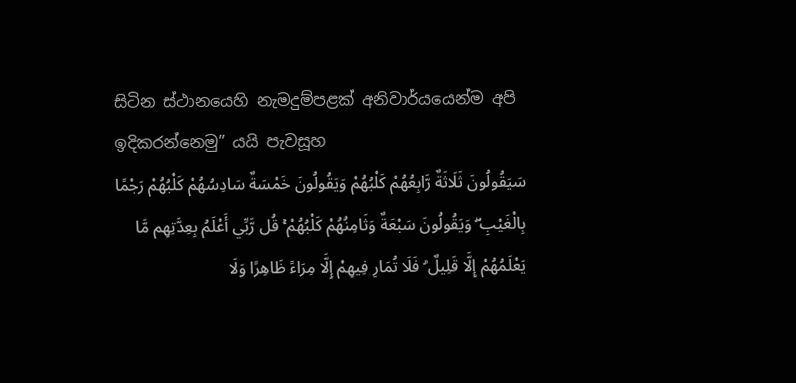සිටින ස්ථානයෙහි නැමදුම්පළක් අනිවාර්යයෙන්ම අපි ඉදිකරන්නෙමු” යයි පැවසූහ
سَيَقُولُونَ ثَلَاثَةٌ رَّابِعُهُمْ كَلْبُهُمْ وَيَقُولُونَ خَمْسَةٌ سَادِسُهُمْ كَلْبُهُمْ رَجْمًا بِالْغَيْبِ ۖ وَيَقُولُونَ سَبْعَةٌ وَثَامِنُهُمْ كَلْبُهُمْ ۚ قُل رَّبِّي أَعْلَمُ بِعِدَّتِهِم مَّا يَعْلَمُهُمْ إِلَّا قَلِيلٌ ۗ فَلَا تُمَارِ فِيهِمْ إِلَّا مِرَاءً ظَاهِرًا وَلَا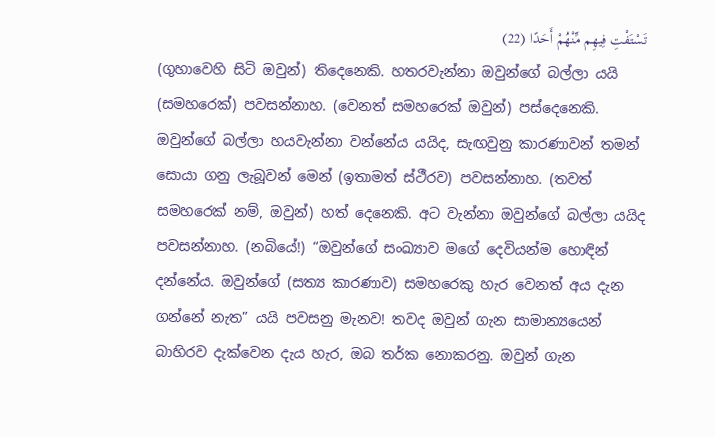تَسْتَفْتِ فِيهِم مِّنْهُمْ أَحَدًا (22)
(ගුහාවෙහි සිටි ඔවුන්) තිදෙනෙකි. හතරවැන්නා ඔවුන්ගේ බල්ලා යයි (සමහරෙක්) පවසන්නාහ. (වෙනත් සමහරෙක් ඔවුන්) පස්දෙනෙකි. ඔවුන්ගේ බල්ලා හයවැන්නා වන්නේය යයිද, සැඟවුනු කාරණාවන් තමන් සොයා ගනු ලැබූවන් මෙන් (ඉතාමත් ස්ථීරව) පවසන්නාහ. (තවත් සමහරෙක් නම්, ඔවුන්) හත් දෙනෙකි. අට වැන්නා ඔවුන්ගේ බල්ලා යයිද පවසන්නාහ. (නබියේ!) “ඔවුන්ගේ සංඛ්‍යාව මගේ දෙවියන්ම හොඳින් දන්නේය. ඔවුන්ගේ (සත්‍ය කාරණාව) සමහරෙකු හැර වෙනත් අය දැන ගන්නේ නැත” යයි පවසනු මැනව! තවද ඔවුන් ගැන සාමාන්‍යයෙන් බාහිරව දැක්වෙන දැය හැර, ඔබ තර්ක නොකරනු. ඔවුන් ගැන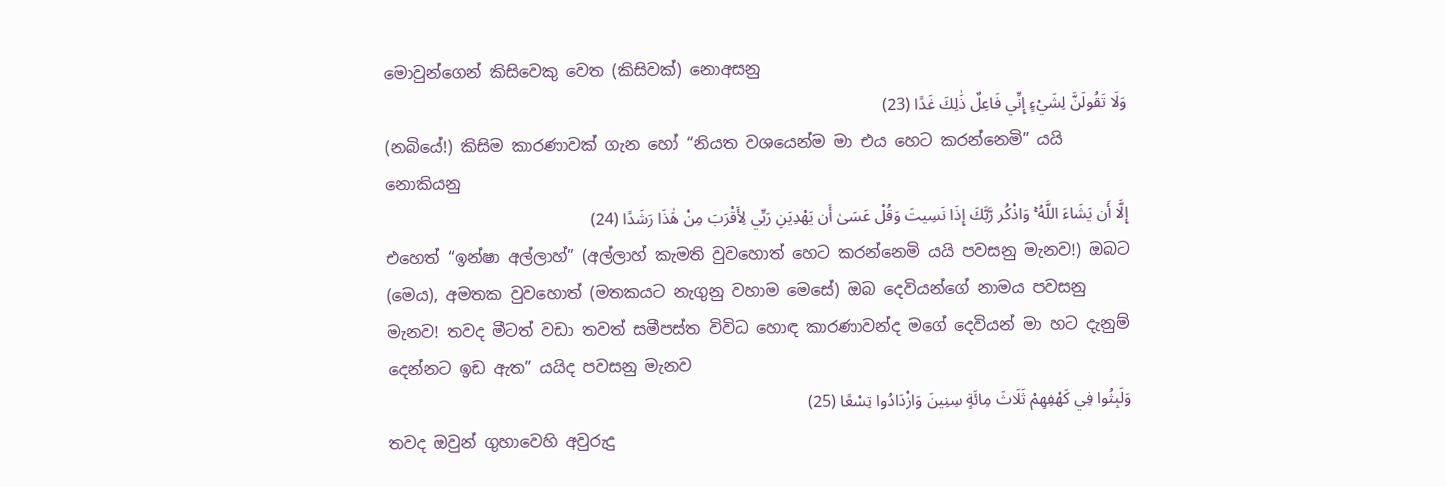මොවුන්ගෙන් කිසිවෙකු වෙත (කිසිවක්) නොඅසනු
وَلَا تَقُولَنَّ لِشَيْءٍ إِنِّي فَاعِلٌ ذَٰلِكَ غَدًا (23)
(නබියේ!) කිසිම කාරණාවක් ගැන හෝ “නියත වශයෙන්ම මා එය හෙට කරන්නෙමි” යයි නොකියනු
إِلَّا أَن يَشَاءَ اللَّهُ ۚ وَاذْكُر رَّبَّكَ إِذَا نَسِيتَ وَقُلْ عَسَىٰ أَن يَهْدِيَنِ رَبِّي لِأَقْرَبَ مِنْ هَٰذَا رَشَدًا (24)
එහෙත් “ඉන්ෂා අල්ලාහ්” (අල්ලාහ් කැමති වුවහොත් හෙට කරන්නෙමි යයි පවසනු මැනව!) ඔබට (මෙය), අමතක වුවහොත් (මතකයට නැගුනු වහාම මෙසේ) ඔබ දෙවියන්ගේ නාමය පවසනු මැනව! තවද මීටත් වඩා තවත් සමීපස්ත විවිධ හොඳ කාරණාවන්ද මගේ දෙවියන් මා හට දැනුම් දෙන්නට ඉඩ ඇත” යයිද පවසනු මැනව
وَلَبِثُوا فِي كَهْفِهِمْ ثَلَاثَ مِائَةٍ سِنِينَ وَازْدَادُوا تِسْعًا (25)
තවද ඔවුන් ගුහාවෙහි අවුරුදු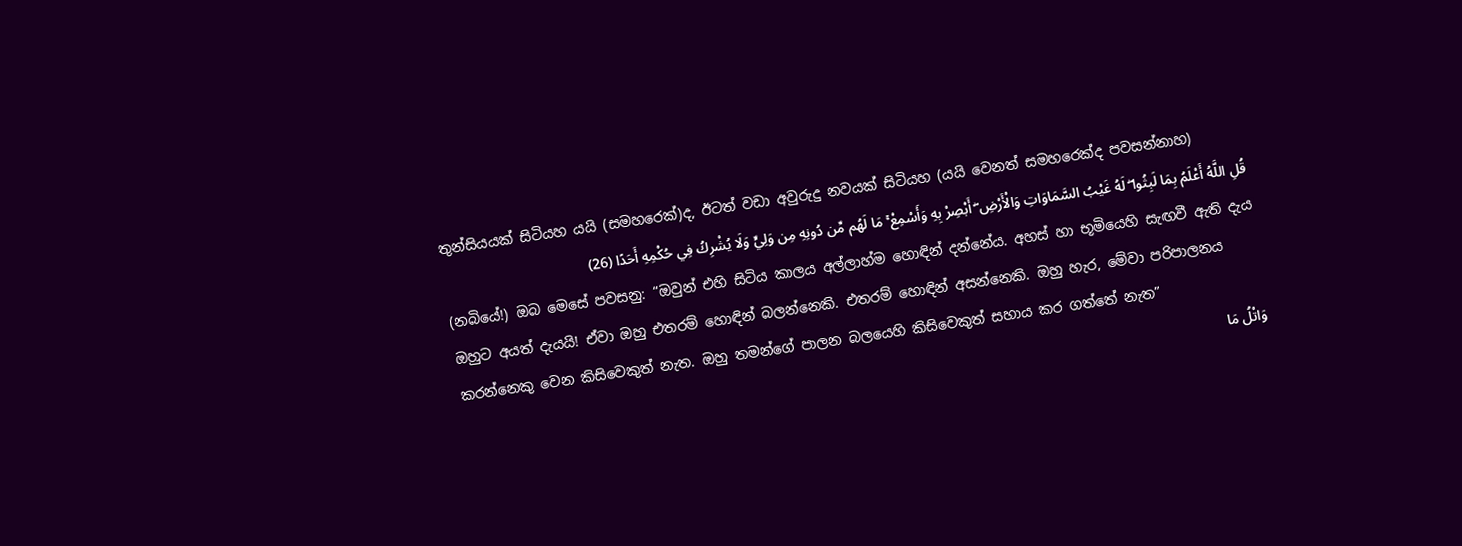තුන්සියයක් සිටියහ යයි (සමහරෙක්)ද, ඊටත් වඩා අවුරුදු නවයක් සිටියහ (යයි වෙනත් සමහරෙක්ද පවසන්නාහ)
قُلِ اللَّهُ أَعْلَمُ بِمَا لَبِثُوا ۖ لَهُ غَيْبُ السَّمَاوَاتِ وَالْأَرْضِ ۖ أَبْصِرْ بِهِ وَأَسْمِعْ ۚ مَا لَهُم مِّن دُونِهِ مِن وَلِيٍّ وَلَا يُشْرِكُ فِي حُكْمِهِ أَحَدًا (26)
(නබියේ!) ඔබ මෙසේ පවසනු: “ඔවුන් එහි සිටිය කාලය අල්ලාහ්ම හොඳින් දන්නේය. අහස් හා භූමියෙහි සැඟවී ඇති දැය ඔහුට අයත් දැයයි! ඒවා ඔහු එතරම් හොඳින් බලන්නෙකි. එතරම් හොඳින් අසන්නෙකි. ඔහු හැර, මේවා පරිපාලනය කරන්නෙකු වෙන කිසිවෙකුත් නැත. ඔහු තමන්ගේ පාලන බලයෙහි කිසිවෙකුත් සහාය කර ගත්තේ නැත”
وَاتْلُ مَا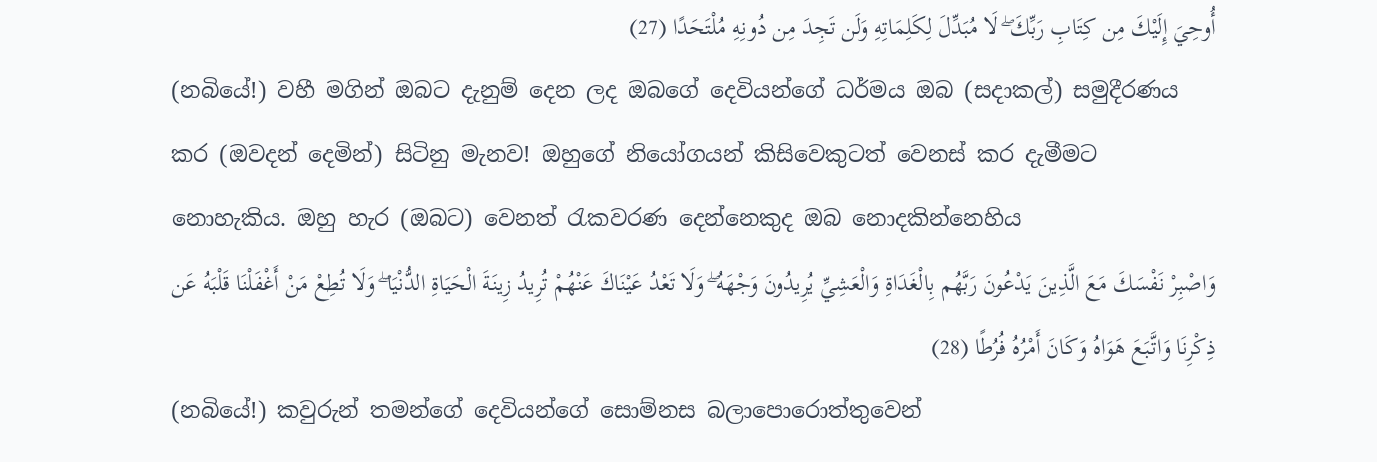أُوحِيَ إِلَيْكَ مِن كِتَابِ رَبِّكَ ۖ لَا مُبَدِّلَ لِكَلِمَاتِهِ وَلَن تَجِدَ مِن دُونِهِ مُلْتَحَدًا (27)
(නබියේ!) වහී මගින් ඔබට දැනුම් දෙන ලද ඔබගේ දෙවියන්ගේ ධර්මය ඔබ (සදාකල්) සමුදීරණය කර (ඔවදන් දෙමින්) සිටිනු මැනව! ඔහුගේ නියෝගයන් කිසිවෙකුටත් වෙනස් කර දැමීමට නොහැකිය. ඔහු හැර (ඔබට) වෙනත් රැකවරණ දෙන්නෙකුද ඔබ නොදකින්නෙහිය
وَاصْبِرْ نَفْسَكَ مَعَ الَّذِينَ يَدْعُونَ رَبَّهُم بِالْغَدَاةِ وَالْعَشِيِّ يُرِيدُونَ وَجْهَهُ ۖ وَلَا تَعْدُ عَيْنَاكَ عَنْهُمْ تُرِيدُ زِينَةَ الْحَيَاةِ الدُّنْيَا ۖ وَلَا تُطِعْ مَنْ أَغْفَلْنَا قَلْبَهُ عَن ذِكْرِنَا وَاتَّبَعَ هَوَاهُ وَكَانَ أَمْرُهُ فُرُطًا (28)
(නබියේ!) කවුරුන් තමන්ගේ දෙවියන්ගේ සොම්නස බලාපොරොත්තුවෙන්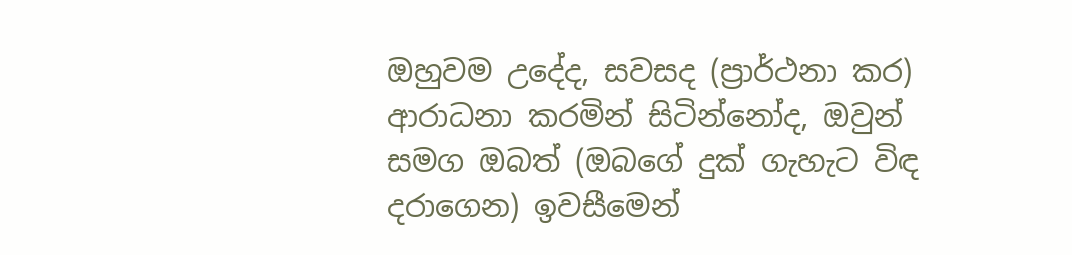ඔහුවම උදේද, සවසද (ප්‍රාර්ථනා කර) ආරාධනා කරමින් සිටින්නෝද, ඔවුන් සමග ඔබත් (ඔබගේ දුක් ගැහැට විඳ දරාගෙන) ඉවසීමෙන්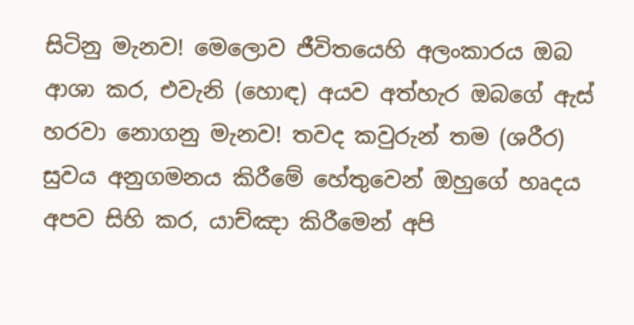සිටිනු මැනව! මෙලොව ජීවිතයෙහි අලංකාරය ඔබ ආශා කර, එවැනි (හොඳ) අයව අත්හැර ඔබගේ ඇස් හරවා නොගනු මැනව! තවද කවුරුන් තම (ශරීර) සුවය අනුගමනය කිරීමේ හේතුවෙන් ඔහුගේ හෘදය අපව සිහි කර, යාච්ඤා කිරීමෙන් අපි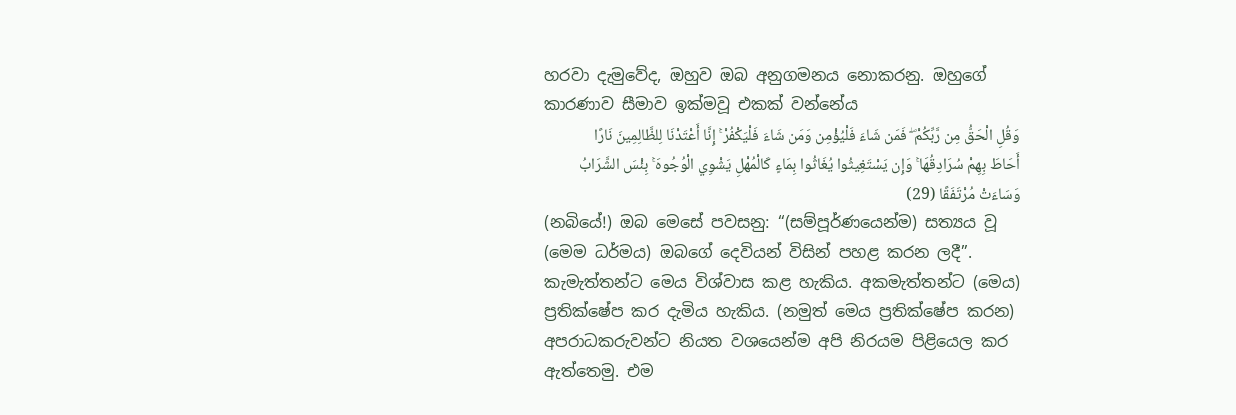හරවා දැමුවේද, ඔහුව ඔබ අනුගමනය නොකරනු. ඔහුගේ කාරණාව සීමාව ඉක්මවූ එකක් වන්නේය
وَقُلِ الْحَقُّ مِن رَّبِّكُمْ ۖ فَمَن شَاءَ فَلْيُؤْمِن وَمَن شَاءَ فَلْيَكْفُرْ ۚ إِنَّا أَعْتَدْنَا لِلظَّالِمِينَ نَارًا أَحَاطَ بِهِمْ سُرَادِقُهَا ۚ وَإِن يَسْتَغِيثُوا يُغَاثُوا بِمَاءٍ كَالْمُهْلِ يَشْوِي الْوُجُوهَ ۚ بِئْسَ الشَّرَابُ وَسَاءَتْ مُرْتَفَقًا (29)
(නබියේ!) ඔබ මෙසේ පවසනු: “(සම්පූර්ණයෙන්ම) සත්‍යය වූ (මෙම ධර්මය) ඔබගේ දෙවියන් විසින් පහළ කරන ලදී”. කැමැත්තන්ට මෙය විශ්වාස කළ හැකිය. අකමැත්තන්ට (මෙය) ප්‍රතික්ෂේප කර දැමිය හැකිය. (නමුත් මෙය ප්‍රතික්ෂේප කරන) අපරාධකරුවන්ට නියත වශයෙන්ම අපි නිරයම පිළියෙල කර ඇත්තෙමු. එම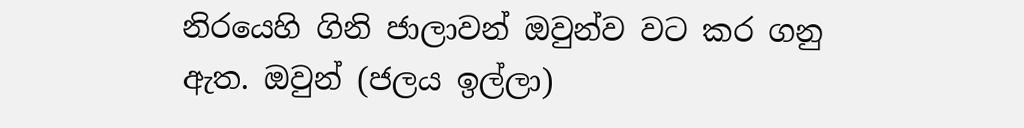නිරයෙහි ගිනි ජාලාවන් ඔවුන්ව වට කර ගනු ඇත. ඔවුන් (ජලය ඉල්ලා)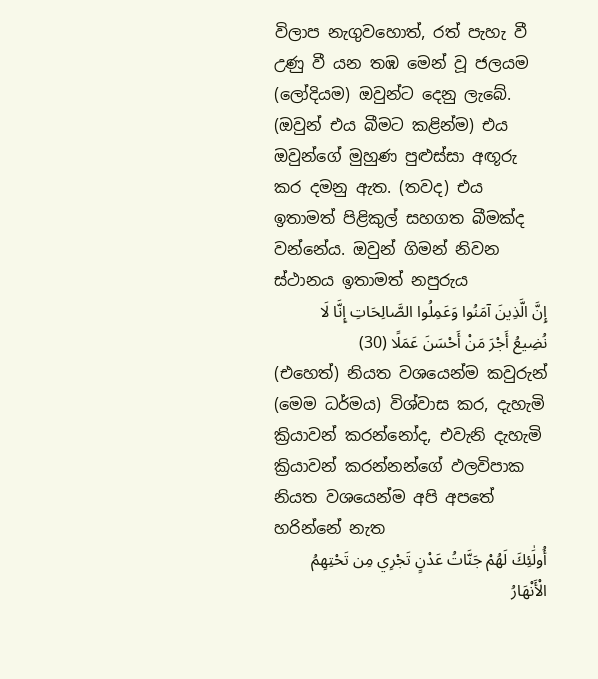විලාප නැගුවහොත්, රත් පැහැ වී උණු වී යන තඹ මෙන් වූ ජලයම (ලෝදියම) ඔවුන්ට දෙනු ලැබේ. (ඔවුන් එය බීමට කළින්ම) එය ඔවුන්ගේ මුහුණ පුළුස්සා අඟූරු කර දමනු ඇත. (තවද) එය ඉතාමත් පිළිකුල් සහගත බීමක්ද වන්නේය. ඔවුන් ගිමන් නිවන ස්ථානය ඉතාමත් නපුරුය
إِنَّ الَّذِينَ آمَنُوا وَعَمِلُوا الصَّالِحَاتِ إِنَّا لَا نُضِيعُ أَجْرَ مَنْ أَحْسَنَ عَمَلًا (30)
(එහෙත්) නියත වශයෙන්ම කවුරුන් (මෙම ධර්මය) විශ්වාස කර, දැහැමි ක්‍රියාවන් කරන්නෝද, එවැනි දැහැමි ක්‍රියාවන් කරන්නන්ගේ ඵලවිපාක නියත වශයෙන්ම අපි අපතේ හරින්නේ නැත
أُولَٰئِكَ لَهُمْ جَنَّاتُ عَدْنٍ تَجْرِي مِن تَحْتِهِمُ الْأَنْهَارُ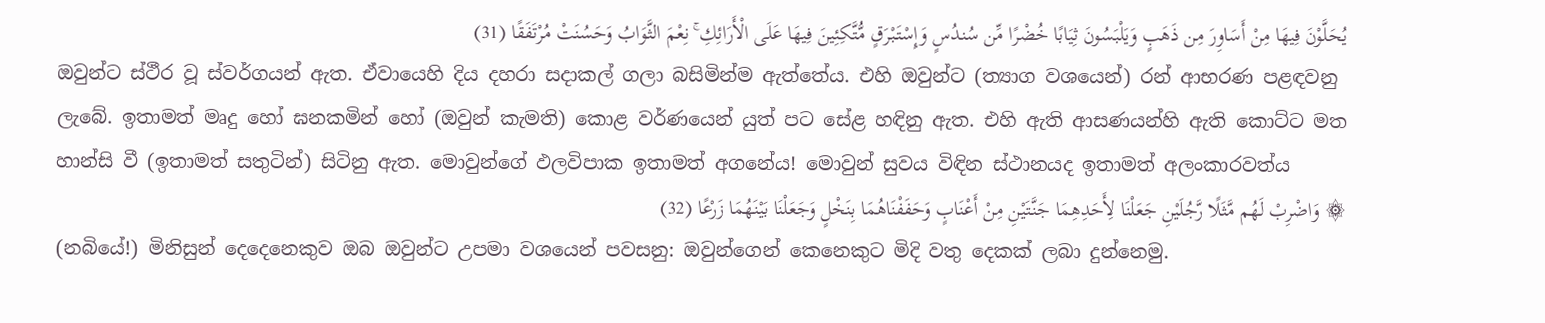يُحَلَّوْنَ فِيهَا مِنْ أَسَاوِرَ مِن ذَهَبٍ وَيَلْبَسُونَ ثِيَابًا خُضْرًا مِّن سُندُسٍ وَإِسْتَبْرَقٍ مُّتَّكِئِينَ فِيهَا عَلَى الْأَرَائِكِ ۚ نِعْمَ الثَّوَابُ وَحَسُنَتْ مُرْتَفَقًا (31)
ඔවුන්ට ස්ථීර වූ ස්වර්ගයන් ඇත. ඒවායෙහි දිය දහරා සදාකල් ගලා බසිමින්ම ඇත්තේය. එහි ඔවුන්ට (ත්‍යාග වශයෙන්) රන් ආභරණ පළඳවනු ලැබේ. ඉතාමත් මෘදු හෝ ඝනකමින් හෝ (ඔවුන් කැමති) කොළ වර්ණයෙන් යුත් පට සේළ හඳිනු ඇත. එහි ඇති ආසණයන්හි ඇති කොට්ට මත හාන්සි වී (ඉතාමත් සතුටින්) සිටිනු ඇත. මොවුන්ගේ ඵලවිපාක ඉතාමත් අගනේය! මොවුන් සුවය විඳින ස්ථානයද ඉතාමත් අලංකාරවත්ය
۞ وَاضْرِبْ لَهُم مَّثَلًا رَّجُلَيْنِ جَعَلْنَا لِأَحَدِهِمَا جَنَّتَيْنِ مِنْ أَعْنَابٍ وَحَفَفْنَاهُمَا بِنَخْلٍ وَجَعَلْنَا بَيْنَهُمَا زَرْعًا (32)
(නබියේ!) මිනිසුන් දෙදෙනෙකුව ඔබ ඔවුන්ට උපමා වශයෙන් පවසනු: ඔවුන්ගෙන් කෙනෙකුට මිදි වතු දෙකක් ලබා දුන්නෙමු.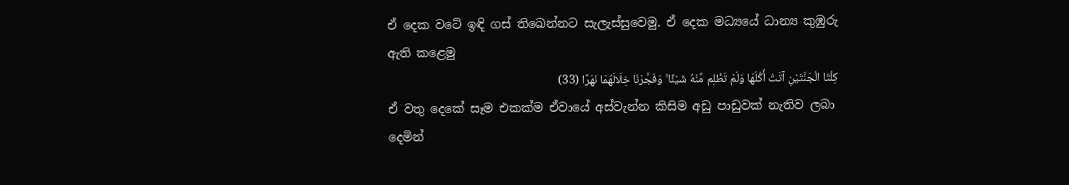ඒ දෙක වටේ ඉඳි ගස් තිඛෙන්නට සැලැස්සුවෙමු. ඒ දෙක මධ්‍යයේ ධාන්‍ය කුඹුරු ඇති කළෙමු
كِلْتَا الْجَنَّتَيْنِ آتَتْ أُكُلَهَا وَلَمْ تَظْلِم مِّنْهُ شَيْئًا ۚ وَفَجَّرْنَا خِلَالَهُمَا نَهَرًا (33)
ඒ වතු දෙකේ සෑම එකක්ම ඒවායේ අස්වැන්න කිසිම අඩු පාඩුවක් නැතිව ලබා දෙමින්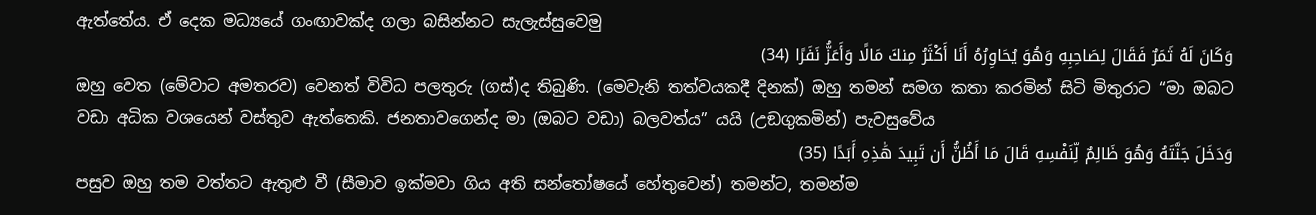ඇත්තේය. ඒ දෙක මධ්‍යයේ ගංඟාවක්ද ගලා බසින්නට සැලැස්සුවෙමු
وَكَانَ لَهُ ثَمَرٌ فَقَالَ لِصَاحِبِهِ وَهُوَ يُحَاوِرُهُ أَنَا أَكْثَرُ مِنكَ مَالًا وَأَعَزُّ نَفَرًا (34)
ඔහු වෙත (මේවාට අමතරව) වෙනත් විවිධ පලතුරු (ගස්)ද තිබුණි. (මෙවැනි තත්වයකදී දිනක්) ඔහු තමන් සමග කතා කරමින් සිටි මිතුරාට “මා ඔබට වඩා අධික වශයෙන් වස්තුව ඇත්තෙකි. ජනතාවගෙන්ද මා (ඔබට වඩා) බලවත්ය” යයි (උඞගුකමින්) පැවසුවේය
وَدَخَلَ جَنَّتَهُ وَهُوَ ظَالِمٌ لِّنَفْسِهِ قَالَ مَا أَظُنُّ أَن تَبِيدَ هَٰذِهِ أَبَدًا (35)
පසුව ඔහු තම වත්තට ඇතුළු වී (සීමාව ඉක්මවා ගිය අති සන්තෝෂයේ හේතුවෙන්) තමන්ට, තමන්ම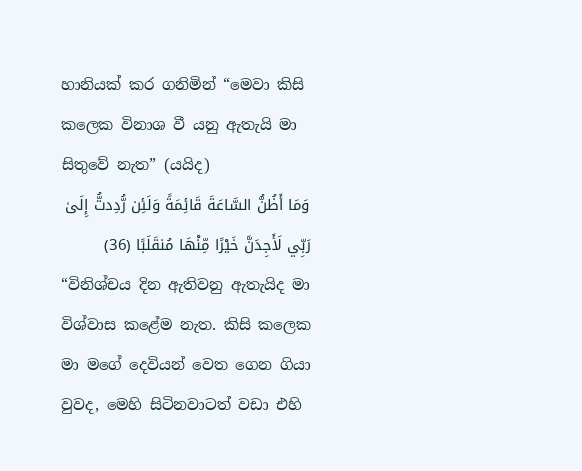හානියක් කර ගනිමින් “මෙවා කිසි කලෙක විනාශ වී යනු ඇතැයි මා සිතුවේ නැත” (යයිද)
وَمَا أَظُنُّ السَّاعَةَ قَائِمَةً وَلَئِن رُّدِدتُّ إِلَىٰ رَبِّي لَأَجِدَنَّ خَيْرًا مِّنْهَا مُنقَلَبًا (36)
“විනිශ්චය දින ඇතිවනු ඇතැයිද මා විශ්වාස කළේම නැත. කිසි කලෙක මා මගේ දෙවියන් වෙත ගෙන ගියා වුවද, මෙහි සිටිනවාටත් වඩා එහි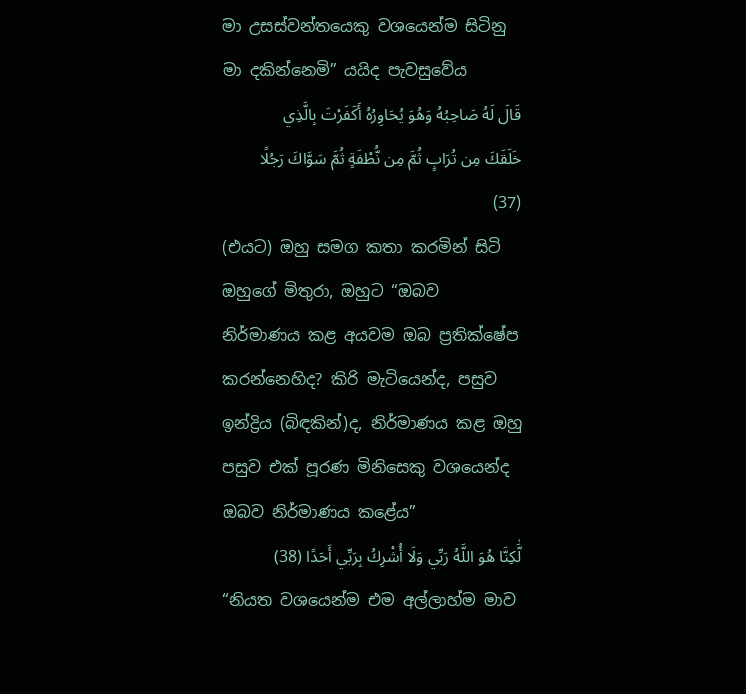මා උසස්වන්තයෙකු වශයෙන්ම සිටිනු මා දකින්නෙමි” යයිද පැවසුවේය
قَالَ لَهُ صَاحِبُهُ وَهُوَ يُحَاوِرُهُ أَكَفَرْتَ بِالَّذِي خَلَقَكَ مِن تُرَابٍ ثُمَّ مِن نُّطْفَةٍ ثُمَّ سَوَّاكَ رَجُلًا (37)
(එයට) ඔහු සමග කතා කරමින් සිටි ඔහුගේ මිතුරා, ඔහුට “ඔබව නිර්මාණය කළ අයවම ඔබ ප්‍රතික්ෂේප කරන්නෙහිද? කිරි මැටියෙන්ද, පසුව ඉන්ද්‍රිය (බිඳකින්)ද, නිර්මාණය කළ ඔහු පසුව එක් පූරණ මිනිසෙකු වශයෙන්ද ඔබව නිර්මාණය කළේය”
لَّٰكِنَّا هُوَ اللَّهُ رَبِّي وَلَا أُشْرِكُ بِرَبِّي أَحَدًا (38)
“නියත වශයෙන්ම එම අල්ලාහ්ම මාව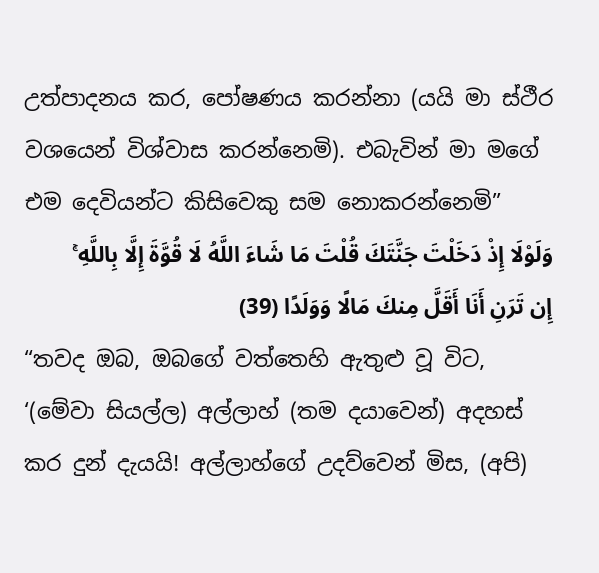උත්පාදනය කර, පෝෂණය කරන්නා (යයි මා ස්ථීර වශයෙන් විශ්වාස කරන්නෙමි). එබැවින් මා මගේ එම දෙවියන්ට කිසිවෙකු සම නොකරන්නෙමි”
وَلَوْلَا إِذْ دَخَلْتَ جَنَّتَكَ قُلْتَ مَا شَاءَ اللَّهُ لَا قُوَّةَ إِلَّا بِاللَّهِ ۚ إِن تَرَنِ أَنَا أَقَلَّ مِنكَ مَالًا وَوَلَدًا (39)
“තවද ඔබ, ඔබගේ වත්තෙහි ඇතුළු වූ විට, ‘(මේවා සියල්ල) අල්ලාහ් (තම දයාවෙන්) අදහස් කර දුන් දැයයි! අල්ලාහ්ගේ උදව්වෙන් මිස, (අපි)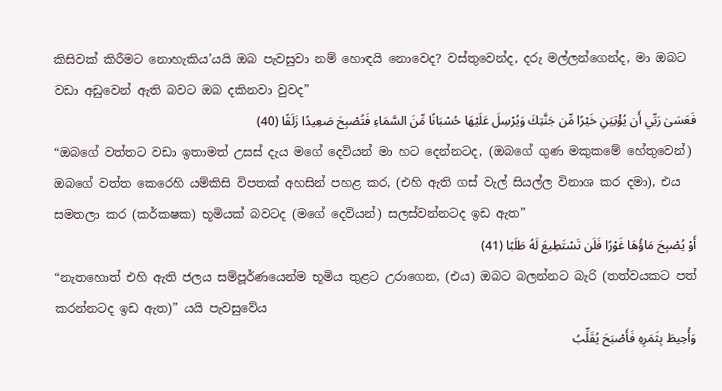කිසිවක් කිරීමට නොහැකිය’යයි ඔබ පැවසුවා නම් හොඳයි නොවෙද? වස්තුවෙන්ද, දරු මල්ලන්ගෙන්ද, මා ඔබට වඩා අඩුවෙන් ඇති බවට ඔබ දකිනවා වුවද”
فَعَسَىٰ رَبِّي أَن يُؤْتِيَنِ خَيْرًا مِّن جَنَّتِكَ وَيُرْسِلَ عَلَيْهَا حُسْبَانًا مِّنَ السَّمَاءِ فَتُصْبِحَ صَعِيدًا زَلَقًا (40)
“ඔබගේ වත්තට වඩා ඉතාමත් උසස් දැය මගේ දෙවියන් මා හට දෙන්නටද, (ඔබගේ ගුණ මකුකමේ හේතුවෙන්) ඔබගේ වත්ත කෙරෙහි යම්කිසි විපතක් අහසින් පහළ කර, (එහි ඇති ගස් වැල් සියල්ල විනාශ කර දමා), එය සමතලා කර (කර්කෂක) භූමියක් බවටද (මගේ දෙවියන්) සලස්වන්නටද ඉඩ ඇත”
أَوْ يُصْبِحَ مَاؤُهَا غَوْرًا فَلَن تَسْتَطِيعَ لَهُ طَلَبًا (41)
“නැතහොත් එහි ඇති ජලය සම්පූර්ණයෙන්ම භූමිය තුළට උරාගෙන, (එය) ඔබට බලන්නට බැරි (තත්වයකට පත් කරන්නටද ඉඩ ඇත)” යයි පැවසුවේය
وَأُحِيطَ بِثَمَرِهِ فَأَصْبَحَ يُقَلِّبُ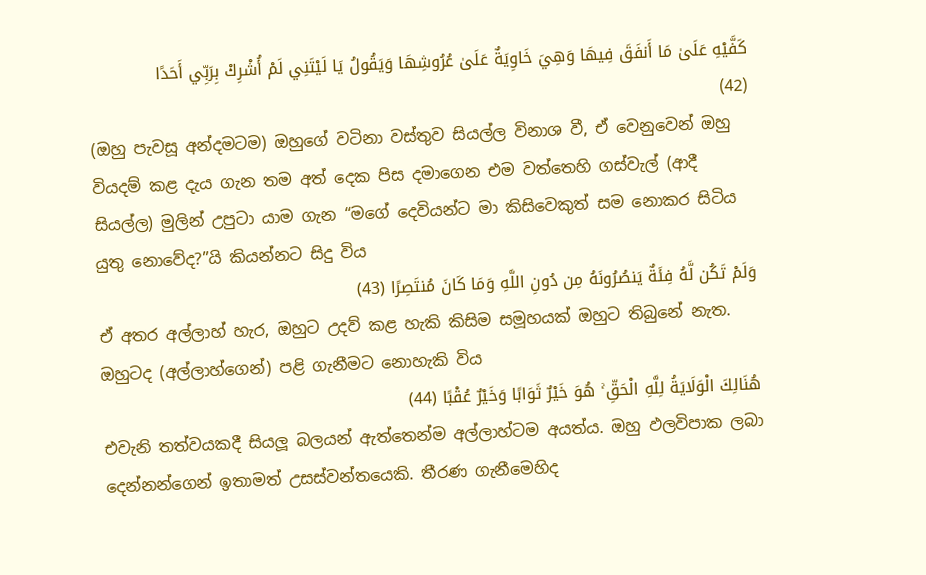كَفَّيْهِ عَلَىٰ مَا أَنفَقَ فِيهَا وَهِيَ خَاوِيَةٌ عَلَىٰ عُرُوشِهَا وَيَقُولُ يَا لَيْتَنِي لَمْ أُشْرِكْ بِرَبِّي أَحَدًا (42)
(ඔහු පැවසූ අන්දමටම) ඔහුගේ වටිනා වස්තුව සියල්ල විනාශ වී, ඒ වෙනුවෙන් ඔහු වියදම් කළ දැය ගැන තම අත් දෙක පිස දමාගෙන එම වත්තෙහි ගස්වැල් (ආදී සියල්ල) මුලින් උපුටා යාම ගැන “මගේ දෙවියන්ට මා කිසිවෙකුත් සම නොකර සිටිය යුතු නොවේද?”යි කියන්නට සිදු විය
وَلَمْ تَكُن لَّهُ فِئَةٌ يَنصُرُونَهُ مِن دُونِ اللَّهِ وَمَا كَانَ مُنتَصِرًا (43)
ඒ අතර අල්ලාහ් හැර, ඔහුට උදව් කළ හැකි කිසිම සමූහයක් ඔහුට තිබුනේ නැත. ඔහුටද (අල්ලාහ්ගෙන්) පළි ගැනීමට නොහැකි විය
هُنَالِكَ الْوَلَايَةُ لِلَّهِ الْحَقِّ ۚ هُوَ خَيْرٌ ثَوَابًا وَخَيْرٌ عُقْبًا (44)
එවැනි තත්වයකදී සියලූ බලයන් ඇත්තෙන්ම අල්ලාහ්ටම අයත්ය. ඔහු ඵලවිපාක ලබා දෙන්නන්ගෙන් ඉතාමත් උසස්වන්තයෙකි. තීරණ ගැනීමෙහිද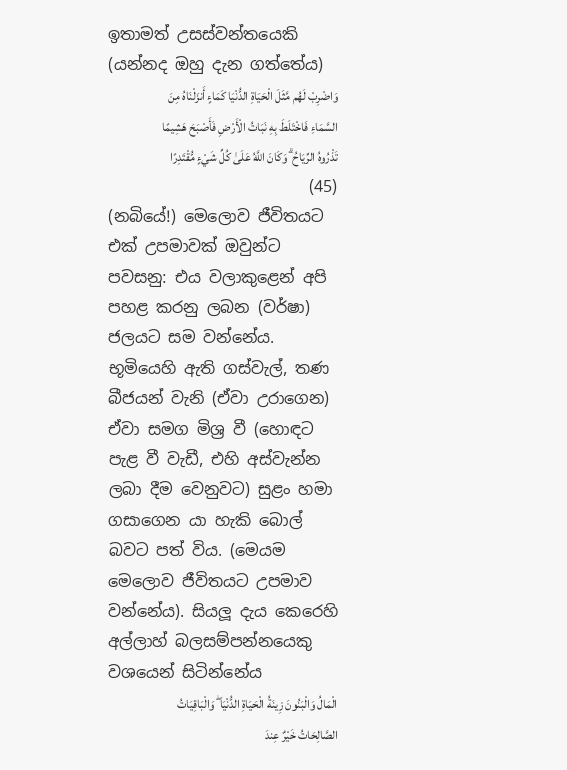ඉතාමත් උසස්වන්තයෙකි (යන්නද ඔහු දැන ගත්තේය)
وَاضْرِبْ لَهُم مَّثَلَ الْحَيَاةِ الدُّنْيَا كَمَاءٍ أَنزَلْنَاهُ مِنَ السَّمَاءِ فَاخْتَلَطَ بِهِ نَبَاتُ الْأَرْضِ فَأَصْبَحَ هَشِيمًا تَذْرُوهُ الرِّيَاحُ ۗ وَكَانَ اللَّهُ عَلَىٰ كُلِّ شَيْءٍ مُّقْتَدِرًا (45)
(නබියේ!) මෙලොව ජීවිතයට එක් උපමාවක් ඔවුන්ට පවසනු: එය වලාකුළෙන් අපි පහළ කරනු ලබන (වර්ෂා) ජලයට සම වන්නේය. භූමියෙහි ඇති ගස්වැල්, තණ බීජයන් වැනි (ඒවා උරාගෙන) ඒවා සමග මිශ්‍ර වී (හොඳට පැළ වී වැඩී, එහි අස්වැන්න ලබා දීම වෙනුවට) සුළං හමා ගසාගෙන යා හැකි බොල් බවට පත් විය. (මෙයම මෙලොව ජීවිතයට උපමාව වන්නේය). සියලූ දැය කෙරෙහි අල්ලාහ් බලසම්පන්නයෙකු වශයෙන් සිටින්නේය
الْمَالُ وَالْبَنُونَ زِينَةُ الْحَيَاةِ الدُّنْيَا ۖ وَالْبَاقِيَاتُ الصَّالِحَاتُ خَيْرٌ عِندَ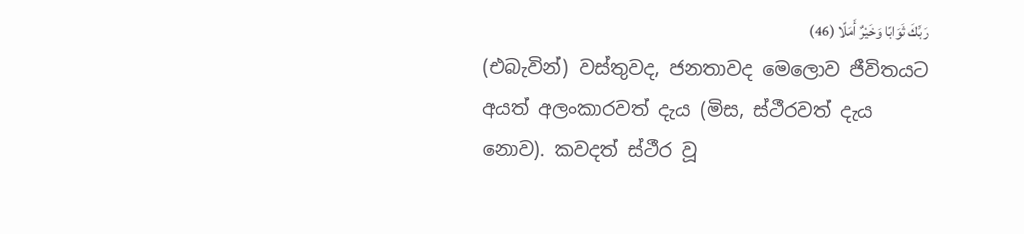رَبِّكَ ثَوَابًا وَخَيْرٌ أَمَلًا (46)
(එබැවින්) වස්තුවද, ජනතාවද මෙලොව ජීවිතයට අයත් අලංකාරවත් දැය (මිස, ස්ථීරවත් දැය නොව). කවදත් ස්ථීර වූ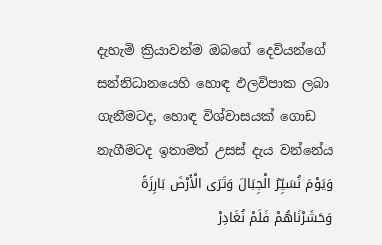දැහැමි ක්‍රියාවන්ම ඔබගේ දෙවියන්ගේ සන්නිධානයෙහි හොඳ ඵලවිපාක ලබා ගැනීමටද, හොඳ විශ්වාසයක් ගොඩ නැගීමටද ඉතාමත් උසස් දැය වන්නේය
وَيَوْمَ نُسَيِّرُ الْجِبَالَ وَتَرَى الْأَرْضَ بَارِزَةً وَحَشَرْنَاهُمْ فَلَمْ نُغَادِرْ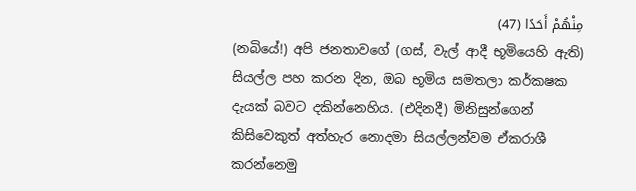مِنْهُمْ أَحَدًا (47)
(නබියේ!) අපි ජනතාවගේ (ගස්, වැල් ආදී භූමියෙහි ඇති) සියල්ල පහ කරන දින, ඔබ භූමිය සමතලා කර්කෂක දැයක් බවට දකින්නෙහිය. (එදිනදී) මිනිසුන්ගෙන් කිසිවෙකුත් අත්හැර නොදමා සියල්ලන්වම ඒකරාශී කරන්නෙමු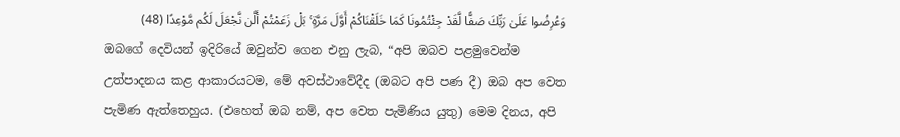وَعُرِضُوا عَلَىٰ رَبِّكَ صَفًّا لَّقَدْ جِئْتُمُونَا كَمَا خَلَقْنَاكُمْ أَوَّلَ مَرَّةٍ ۚ بَلْ زَعَمْتُمْ أَلَّن نَّجْعَلَ لَكُم مَّوْعِدًا (48)
ඔබගේ දෙවියන් ඉදිරියේ ඔවුන්ව ගෙන එනු ලැබ, “අපි ඔබව පළමුවෙන්ම උත්පාදනය කළ ආකාරයටම, මේ අවස්ථාවේදීද (ඔබට අපි පණ දී) ඔබ අප වෙත පැමිණ ඇත්තෙහුය. (එහෙත් ඔබ නම්, අප වෙත පැමිණිය යුතු) මෙම දිනය, අපි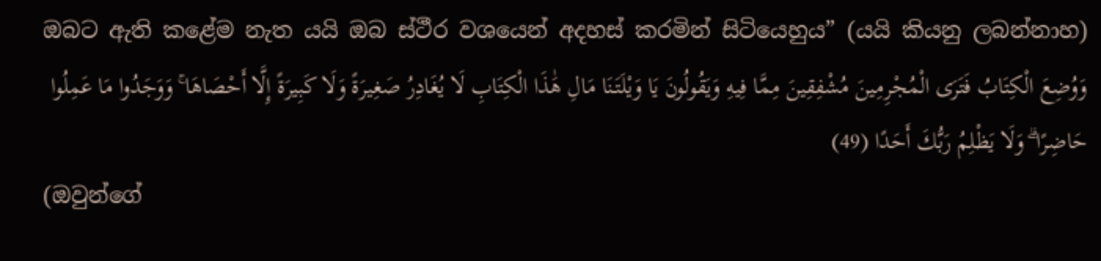ඔබට ඇති කළේම නැත යයි ඔබ ස්ථීර වශයෙන් අදහස් කරමින් සිටියෙහුය” (යයි කියනු ලබන්නාහ)
وَوُضِعَ الْكِتَابُ فَتَرَى الْمُجْرِمِينَ مُشْفِقِينَ مِمَّا فِيهِ وَيَقُولُونَ يَا وَيْلَتَنَا مَالِ هَٰذَا الْكِتَابِ لَا يُغَادِرُ صَغِيرَةً وَلَا كَبِيرَةً إِلَّا أَحْصَاهَا ۚ وَوَجَدُوا مَا عَمِلُوا حَاضِرًا ۗ وَلَا يَظْلِمُ رَبُّكَ أَحَدًا (49)
(ඔවුන්ගේ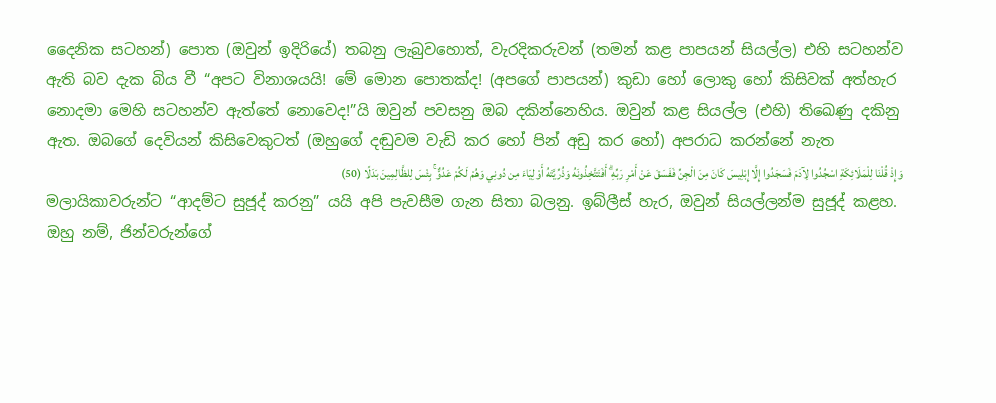දෛනික සටහන්) පොත (ඔවුන් ඉදිරියේ) තබනු ලැබුවහොත්, වැරදිකරුවන් (තමන් කළ පාපයන් සියල්ල) එහි සටහන්ව ඇති බව දැක බිය වී “අපට විනාශයයි! මේ මොන පොතක්ද! (අපගේ පාපයන්) කුඩා හෝ ලොකු හෝ කිසිවක් අත්හැර නොදමා මෙහි සටහන්ව ඇත්තේ නොවෙද!”යි ඔවුන් පවසනු ඔබ දකින්නෙහිය. ඔවුන් කළ සියල්ල (එහි) තිඛෙණු දකිනු ඇත. ඔබගේ දෙවියන් කිසිවෙකුටත් (ඔහුගේ දඬුවම වැඩි කර හෝ පින් අඩු කර හෝ) අපරාධ කරන්නේ නැත
وَإِذْ قُلْنَا لِلْمَلَائِكَةِ اسْجُدُوا لِآدَمَ فَسَجَدُوا إِلَّا إِبْلِيسَ كَانَ مِنَ الْجِنِّ فَفَسَقَ عَنْ أَمْرِ رَبِّهِ ۗ أَفَتَتَّخِذُونَهُ وَذُرِّيَّتَهُ أَوْلِيَاءَ مِن دُونِي وَهُمْ لَكُمْ عَدُوٌّ ۚ بِئْسَ لِلظَّالِمِينَ بَدَلًا (50)
මලායිකාවරුන්ට “ආදම්ට සුජූද් කරනු” යයි අපි පැවසීම ගැන සිතා බලනු. ඉබ්ලීස් හැර, ඔවුන් සියල්ලන්ම සුජූද් කළහ. ඔහු නම්, ජින්වරුන්ගේ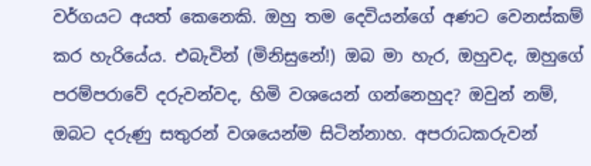වර්ගයට අයත් කෙනෙකි. ඔහු තම දෙවියන්ගේ අණට වෙනස්කම් කර හැරියේය. එබැවින් (මිනිසුනේ!) ඔබ මා හැර, ඔහුවද, ඔහුගේ පරම්පරාවේ දරුවන්වද, හිමි වශයෙන් ගන්නෙහුද? ඔවුන් නම්, ඔබට දරුණු සතුරන් වශයෙන්ම සිටින්නාහ. අපරාධකරුවන්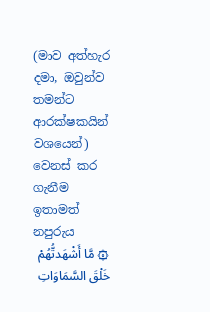(මාව අත්හැර දමා, ඔවුන්ව තමන්ට ආරක්ෂකයින් වශයෙන්) වෙනස් කර ගැනීම ඉතාමත් නපුරුය
۞ مَّا أَشْهَدتُّهُمْ خَلْقَ السَّمَاوَاتِ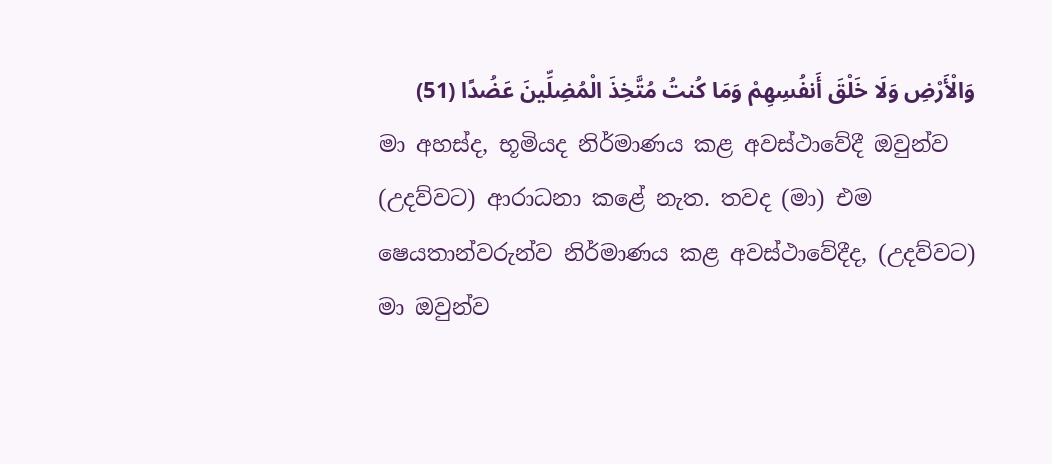وَالْأَرْضِ وَلَا خَلْقَ أَنفُسِهِمْ وَمَا كُنتُ مُتَّخِذَ الْمُضِلِّينَ عَضُدًا (51)
මා අහස්ද, භූමියද නිර්මාණය කළ අවස්ථාවේදී ඔවුන්ව (උදව්වට) ආරාධනා කළේ නැත. තවද (මා) එම ෂෙයතාන්වරුන්ව නිර්මාණය කළ අවස්ථාවේදීද, (උදව්වට) මා ඔවුන්ව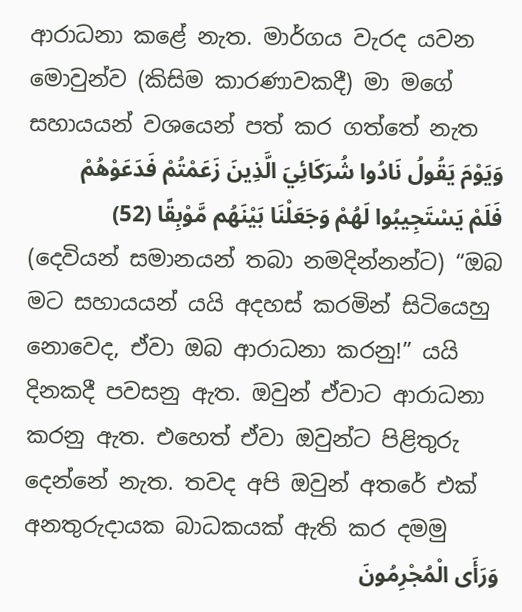ආරාධනා කළේ නැත. මාර්ගය වැරද යවන මොවුන්ව (කිසිම කාරණාවකදී) මා මගේ සහායයන් වශයෙන් පත් කර ගත්තේ නැත
وَيَوْمَ يَقُولُ نَادُوا شُرَكَائِيَ الَّذِينَ زَعَمْتُمْ فَدَعَوْهُمْ فَلَمْ يَسْتَجِيبُوا لَهُمْ وَجَعَلْنَا بَيْنَهُم مَّوْبِقًا (52)
(දෙවියන් සමානයන් තබා නමදින්නන්ට) “ඔබ මට සහායයන් යයි අදහස් කරමින් සිටියෙහු නොවෙද, ඒවා ඔබ ආරාධනා කරනු!” යයි දිනකදී පවසනු ඇත. ඔවුන් ඒවාට ආරාධනා කරනු ඇත. එහෙත් ඒවා ඔවුන්ට පිළිතුරු දෙන්නේ නැත. තවද අපි ඔවුන් අතරේ එක් අනතුරුදායක බාධකයක් ඇති කර දමමු
وَرَأَى الْمُجْرِمُونَ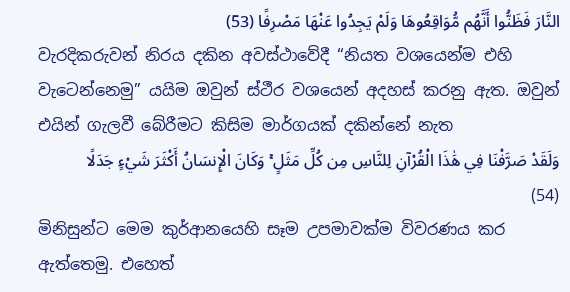النَّارَ فَظَنُّوا أَنَّهُم مُّوَاقِعُوهَا وَلَمْ يَجِدُوا عَنْهَا مَصْرِفًا (53)
වැරදිකරුවන් නිරය දකින අවස්ථාවේදී “නියත වශයෙන්ම එහි වැටෙන්නෙමු” යයිම ඔවුන් ස්ථීර වශයෙන් අදහස් කරනු ඇත. ඔවුන් එයින් ගැලවී බේරීමට කිසිම මාර්ගයක් දකින්නේ නැත
وَلَقَدْ صَرَّفْنَا فِي هَٰذَا الْقُرْآنِ لِلنَّاسِ مِن كُلِّ مَثَلٍ ۚ وَكَانَ الْإِنسَانُ أَكْثَرَ شَيْءٍ جَدَلًا (54)
මිනිසුන්ට මෙම කුර්ආනයෙහි සෑම උපමාවක්ම විවරණය කර ඇත්තෙමු. එහෙත්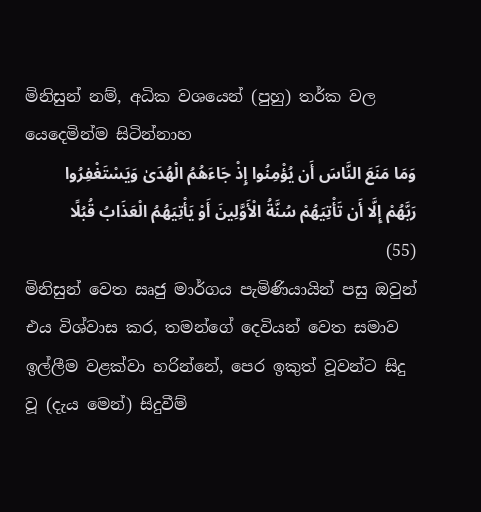මිනිසුන් නම්, අධික වශයෙන් (පුහු) තර්ක වල යෙදෙමින්ම සිටින්නාහ
وَمَا مَنَعَ النَّاسَ أَن يُؤْمِنُوا إِذْ جَاءَهُمُ الْهُدَىٰ وَيَسْتَغْفِرُوا رَبَّهُمْ إِلَّا أَن تَأْتِيَهُمْ سُنَّةُ الْأَوَّلِينَ أَوْ يَأْتِيَهُمُ الْعَذَابُ قُبُلًا (55)
මිනිසුන් වෙත ඍජු මාර්ගය පැමිණියායින් පසු ඔවුන් එය විශ්වාස කර, තමන්ගේ දෙවියන් වෙත සමාව ඉල්ලීම වළක්වා හරින්නේ, පෙර ඉකුත් වූවන්ට සිදු වූ (දැය මෙන්) සිදුවීම්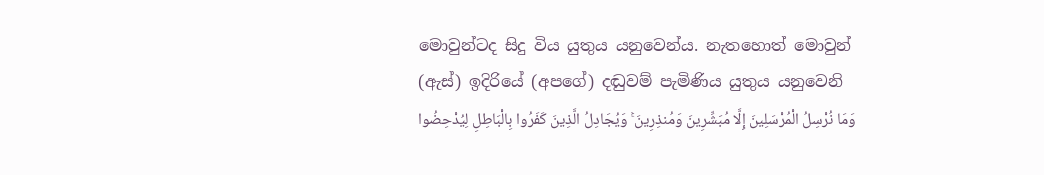මොවුන්ටද සිදු විය යුතුය යනුවෙන්ය. නැතහොත් මොවුන් (ඇස්) ඉදිරියේ (අපගේ) දඬුවම් පැමිණිය යුතුය යනුවෙනි
وَمَا نُرْسِلُ الْمُرْسَلِينَ إِلَّا مُبَشِّرِينَ وَمُنذِرِينَ ۚ وَيُجَادِلُ الَّذِينَ كَفَرُوا بِالْبَاطِلِ لِيُدْحِضُوا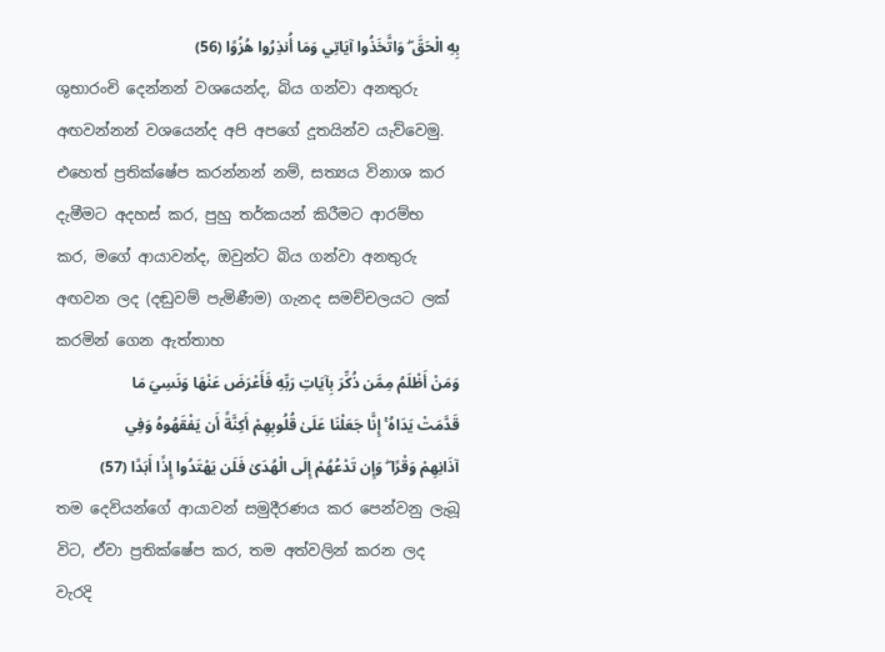بِهِ الْحَقَّ ۖ وَاتَّخَذُوا آيَاتِي وَمَا أُنذِرُوا هُزُوًا (56)
ශුභාරංචි දෙන්නන් වශයෙන්ද, බිය ගන්වා අනතුරු අඟවන්නන් වශයෙන්ද අපි අපගේ දූතයින්ව යැව්වෙමු. එහෙත් ප්‍රතික්ෂේප කරන්නන් නම්, සත්‍යය විනාශ කර දැමීමට අදහස් කර, පුහු තර්කයන් කිරීමට ආරම්භ කර, මගේ ආයාවන්ද, ඔවුන්ට බිය ගන්වා අනතුරු අඟවන ලද (දඬුවම් පැමිණීම) ගැනද සමච්චලයට ලක් කරමින් ගෙන ඇත්තාහ
وَمَنْ أَظْلَمُ مِمَّن ذُكِّرَ بِآيَاتِ رَبِّهِ فَأَعْرَضَ عَنْهَا وَنَسِيَ مَا قَدَّمَتْ يَدَاهُ ۚ إِنَّا جَعَلْنَا عَلَىٰ قُلُوبِهِمْ أَكِنَّةً أَن يَفْقَهُوهُ وَفِي آذَانِهِمْ وَقْرًا ۖ وَإِن تَدْعُهُمْ إِلَى الْهُدَىٰ فَلَن يَهْتَدُوا إِذًا أَبَدًا (57)
තම දෙවියන්ගේ ආයාවන් සමුදීරණය කර පෙන්වනු ලැබූ විට, ඒවා ප්‍රතික්ෂේප කර, තම අත්වලින් කරන ලද වැරදි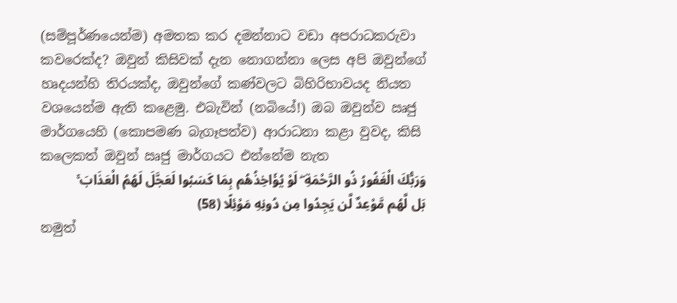(සම්පූර්ණයෙන්ම) අමතක කර දමන්නාට වඩා අපරාධකරුවා කවරෙක්ද? ඔවුන් කිසිවක් දැන නොගන්නා ලෙස අපි ඔවුන්ගේ හෘදයන්හි තිරයක්ද, ඔවුන්ගේ කණ්වලට බිහිරිභාවයද නියත වශයෙන්ම ඇති කළෙමු. එබැවින් (නබියේ!) ඔබ ඔවුන්ව ඍජු මාර්ගයෙහි (කොපමණ බැගෑපත්ව) ආරාධනා කළා වුවද, කිසි කලෙකත් ඔවුන් ඍජු මාර්ගයට එන්නේම නැත
وَرَبُّكَ الْغَفُورُ ذُو الرَّحْمَةِ ۖ لَوْ يُؤَاخِذُهُم بِمَا كَسَبُوا لَعَجَّلَ لَهُمُ الْعَذَابَ ۚ بَل لَّهُم مَّوْعِدٌ لَّن يَجِدُوا مِن دُونِهِ مَوْئِلًا (58)
නමුත්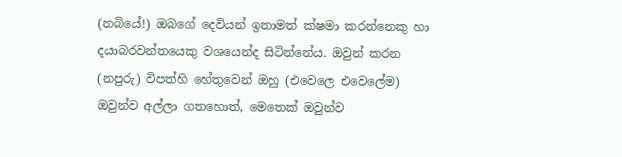(නබියේ!) ඔබගේ දෙවියන් ඉතාමත් ක්ෂමා කරන්නෙකු හා දයාබරවන්තයෙකු වශයෙන්ද සිටින්නේය. ඔවුන් කරන (නපුරු) විපත්හි හේතුවෙන් ඔහු (එවෙලෙ එවෙලේම) ඔවුන්ව අල්ලා ගතහොත්, මෙතෙක් ඔවුන්ව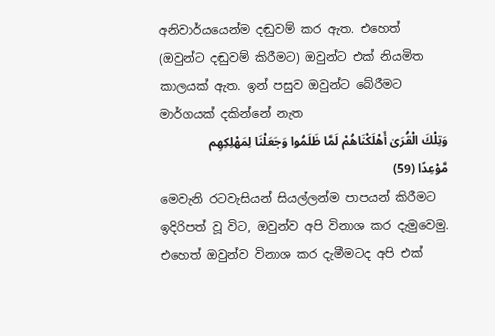අනිවාර්යයෙන්ම දඬුවම් කර ඇත. එහෙත් (ඔවුන්ට දඬුවම් කිරීමට) ඔවුන්ට එක් නියමිත කාලයක් ඇත. ඉන් පසුව ඔවුන්ට බේරීමට මාර්ගයක් දකින්නේ නැත
وَتِلْكَ الْقُرَىٰ أَهْلَكْنَاهُمْ لَمَّا ظَلَمُوا وَجَعَلْنَا لِمَهْلِكِهِم مَّوْعِدًا (59)
මෙවැනි රටවැසියන් සියල්ලන්ම පාපයන් කිරීමට ඉදිරිපත් වූ විට, ඔවුන්ව අපි විනාශ කර දැමුවෙමු. එහෙත් ඔවුන්ව විනාශ කර දැමීමටද අපි එක්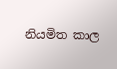නියමිත කාල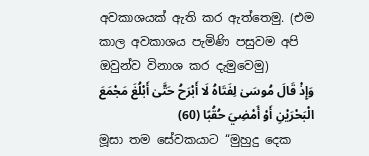අවකාශයක් ඇති කර ඇත්තෙමු. (එම කාල අවකාශය පැමිණි පසුවම අපි ඔවුන්ව විනාශ කර දැමුවෙමු)
وَإِذْ قَالَ مُوسَىٰ لِفَتَاهُ لَا أَبْرَحُ حَتَّىٰ أَبْلُغَ مَجْمَعَ الْبَحْرَيْنِ أَوْ أَمْضِيَ حُقُبًا (60)
මූසා තම සේවකයාට “මුහුදු දෙක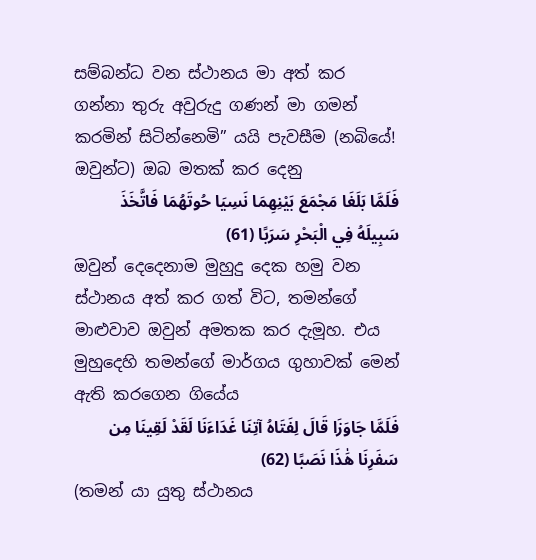සම්බන්ධ වන ස්ථානය මා අත් කර ගන්නා තුරු අවුරුදු ගණන් මා ගමන් කරමින් සිටින්නෙමි” යයි පැවසීම (නබියේ! ඔවුන්ට) ඔබ මතක් කර දෙනු
فَلَمَّا بَلَغَا مَجْمَعَ بَيْنِهِمَا نَسِيَا حُوتَهُمَا فَاتَّخَذَ سَبِيلَهُ فِي الْبَحْرِ سَرَبًا (61)
ඔවුන් දෙදෙනාම මුහුදු දෙක හමු වන ස්ථානය අත් කර ගත් විට, තමන්ගේ මාළුවාව ඔවුන් අමතක කර දැමූහ. එය මුහුදෙහි තමන්ගේ මාර්ගය ගුහාවක් මෙන් ඇති කරගෙන ගියේය
فَلَمَّا جَاوَزَا قَالَ لِفَتَاهُ آتِنَا غَدَاءَنَا لَقَدْ لَقِينَا مِن سَفَرِنَا هَٰذَا نَصَبًا (62)
(තමන් යා යුතු ස්ථානය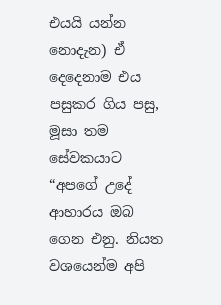එයයි යන්න නොදැන) ඒ දෙදෙනාම එය පසුකර ගිය පසු, මූසා තම සේවකයාට “අපගේ උදේ ආහාරය ඔබ ගෙන එනු. නියත වශයෙන්ම අපි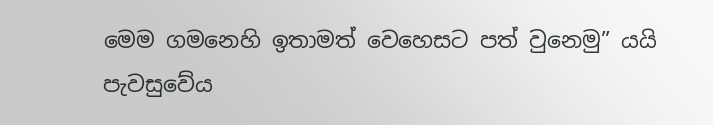මෙම ගමනෙහි ඉතාමත් වෙහෙසට පත් වුනෙමු” යයි පැවසුවේය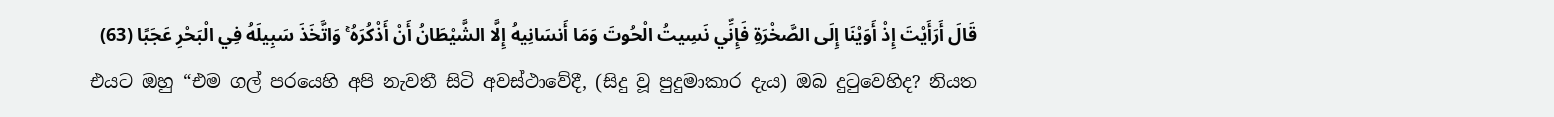قَالَ أَرَأَيْتَ إِذْ أَوَيْنَا إِلَى الصَّخْرَةِ فَإِنِّي نَسِيتُ الْحُوتَ وَمَا أَنسَانِيهُ إِلَّا الشَّيْطَانُ أَنْ أَذْكُرَهُ ۚ وَاتَّخَذَ سَبِيلَهُ فِي الْبَحْرِ عَجَبًا (63)
එයට ඔහු “එම ගල් පරයෙහි අපි නැවතී සිටි අවස්ථාවේදී, (සිදු වූ පුදුමාකාර දැය) ඔබ දුටුවෙහිද? නියත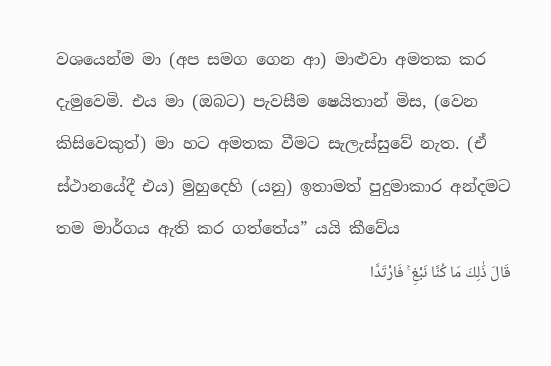වශයෙන්ම මා (අප සමග ගෙන ආ) මාළුවා අමතක කර දැමුවෙමි. එය මා (ඔබට) පැවසීම ෂෙයිතාන් මිස, (වෙන කිසිවෙකුත්) මා හට අමතක වීමට සැලැස්සුවේ නැත. (ඒ ස්ථානයේදී එය) මුහුදෙහි (යනු) ඉතාමත් පුදුමාකාර අන්දමට තම මාර්ගය ඇති කර ගත්තේය” යයි කීවේය
قَالَ ذَٰلِكَ مَا كُنَّا نَبْغِ ۚ فَارْتَدَّا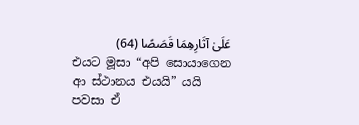عَلَىٰ آثَارِهِمَا قَصَصًا (64)
එයට මූසා “අපි සොයාගෙන ආ ස්ථානය එයයි” යයි පවසා ඒ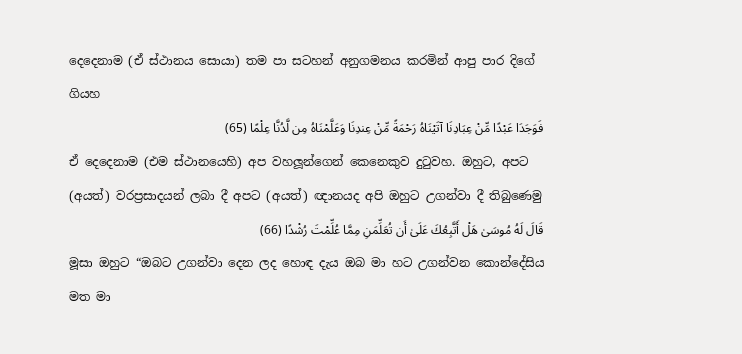දෙදෙනාම (ඒ ස්ථානය සොයා) තම පා සටහන් අනුගමනය කරමින් ආපු පාර දිගේ ගියහ
فَوَجَدَا عَبْدًا مِّنْ عِبَادِنَا آتَيْنَاهُ رَحْمَةً مِّنْ عِندِنَا وَعَلَّمْنَاهُ مِن لَّدُنَّا عِلْمًا (65)
ඒ දෙදෙනාම (එම ස්ථානයෙහි) අප වහලූන්ගෙන් කෙනෙකුව දුටුවහ. ඔහුට, අපට (අයත්) වරප්‍රසාදයන් ලබා දී අපට (අයත්) ඥානයද අපි ඔහුට උගන්වා දී තිබුණෙමු
قَالَ لَهُ مُوسَىٰ هَلْ أَتَّبِعُكَ عَلَىٰ أَن تُعَلِّمَنِ مِمَّا عُلِّمْتَ رُشْدًا (66)
මූසා ඔහුට “ඔබට උගන්වා දෙන ලද හොඳ දැය ඔබ මා හට උගන්වන කොන්දේසිය මත මා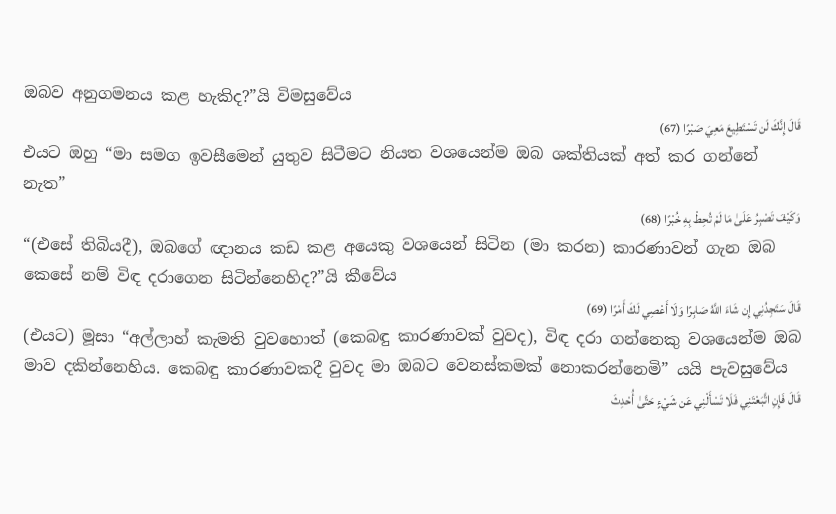ඔබව අනුගමනය කළ හැකිද?”යි විමසුවේය
قَالَ إِنَّكَ لَن تَسْتَطِيعَ مَعِيَ صَبْرًا (67)
එයට ඔහු “මා සමග ඉවසීමෙන් යුතුව සිටීමට නියත වශයෙන්ම ඔබ ශක්තියක් අත් කර ගන්නේ නැත”
وَكَيْفَ تَصْبِرُ عَلَىٰ مَا لَمْ تُحِطْ بِهِ خُبْرًا (68)
“(එසේ තිබියදී), ඔබගේ ඥානය කඩ කළ අයෙකු වශයෙන් සිටින (මා කරන) කාරණාවන් ගැන ඔබ කෙසේ නම් විඳ දරාගෙන සිටින්නෙහිද?”යි කීවේය
قَالَ سَتَجِدُنِي إِن شَاءَ اللَّهُ صَابِرًا وَلَا أَعْصِي لَكَ أَمْرًا (69)
(එයට) මූසා “අල්ලාහ් කැමති වුවහොත් (කෙබඳු කාරණාවක් වුවද), විඳ දරා ගන්නෙකු වශයෙන්ම ඔබ මාව දකින්නෙහිය. කෙබඳු කාරණාවකදී වුවද මා ඔබට වෙනස්කමක් නොකරන්නෙමි” යයි පැවසුවේය
قَالَ فَإِنِ اتَّبَعْتَنِي فَلَا تَسْأَلْنِي عَن شَيْءٍ حَتَّىٰ أُحْدِثَ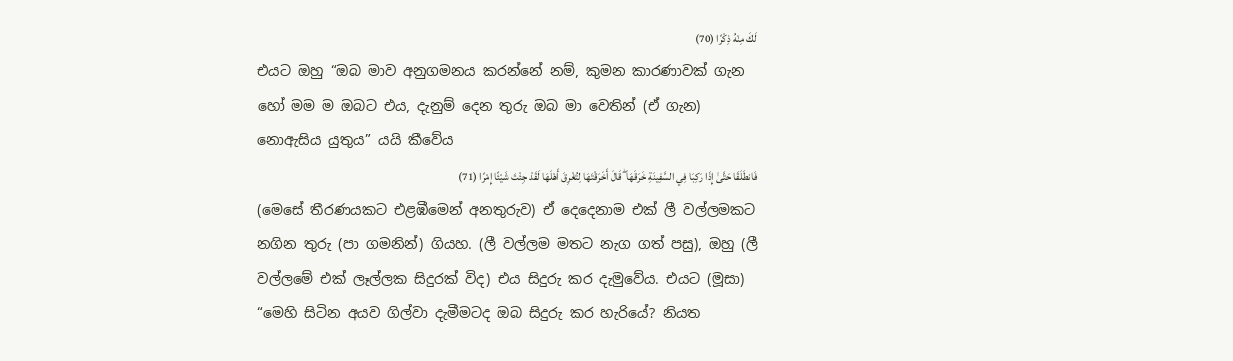لَكَ مِنْهُ ذِكْرًا (70)
එයට ඔහු “ඔබ මාව අනුගමනය කරන්නේ නම්, කුමන කාරණාවක් ගැන හෝ මම ම ඔබට එය, දැනුම් දෙන තුරු ඔබ මා වෙතින් (ඒ ගැන) නොඇසිය යුතුය” යයි කීවේය
فَانطَلَقَا حَتَّىٰ إِذَا رَكِبَا فِي السَّفِينَةِ خَرَقَهَا ۖ قَالَ أَخَرَقْتَهَا لِتُغْرِقَ أَهْلَهَا لَقَدْ جِئْتَ شَيْئًا إِمْرًا (71)
(මෙසේ තීරණයකට එළඹීමෙන් අනතුරුව) ඒ දෙදෙනාම එක් ලී වල්ලමකට නගින තුරු (පා ගමනින්) ගියහ. (ලී වල්ලම මතට නැග ගත් පසු), ඔහු (ලී වල්ලමේ එක් ලෑල්ලක සිදුරක් විද) එය සිදුරු කර දැමුවේය. එයට (මූසා) “මෙහි සිටින අයව ගිල්වා දැමීමටද ඔබ සිදුරු කර හැරියේ? නියත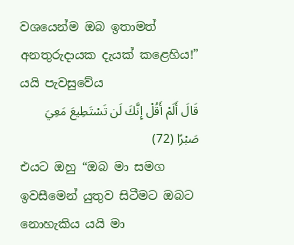වශයෙන්ම ඔබ ඉතාමත් අනතුරුදායක දැයක් කළෙහිය!” යයි පැවසුවේය
قَالَ أَلَمْ أَقُلْ إِنَّكَ لَن تَسْتَطِيعَ مَعِيَ صَبْرًا (72)
එයට ඔහු “ඔබ මා සමග ඉවසීමෙන් යුතුව සිටීමට ඔබට නොහැකිය යයි මා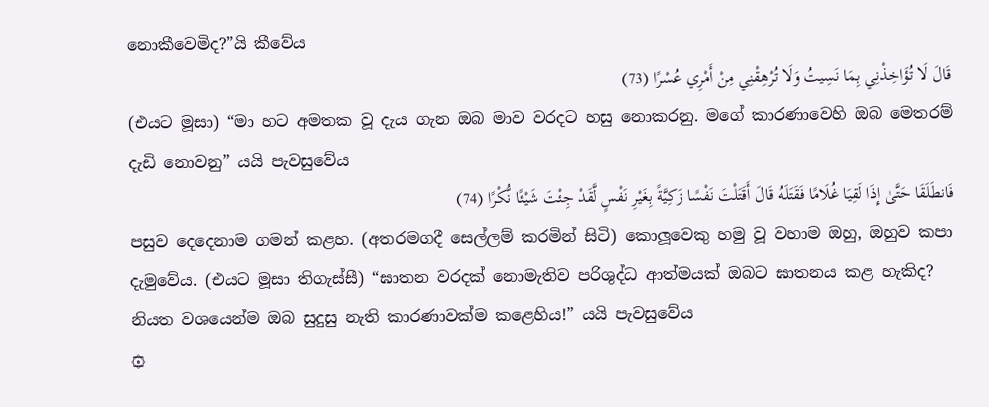නොකීවෙමිද?”යි කීවේය
قَالَ لَا تُؤَاخِذْنِي بِمَا نَسِيتُ وَلَا تُرْهِقْنِي مِنْ أَمْرِي عُسْرًا (73)
(එයට මූසා) “මා හට අමතක වූ දැය ගැන ඔබ මාව වරදට හසු නොකරනු. මගේ කාරණාවෙහි ඔබ මෙතරම් දැඩි නොවනු” යයි පැවසුවේය
فَانطَلَقَا حَتَّىٰ إِذَا لَقِيَا غُلَامًا فَقَتَلَهُ قَالَ أَقَتَلْتَ نَفْسًا زَكِيَّةً بِغَيْرِ نَفْسٍ لَّقَدْ جِئْتَ شَيْئًا نُّكْرًا (74)
පසුව දෙදෙනාම ගමන් කළහ. (අතරමගදී සෙල්ලම් කරමින් සිටි) කොලූවෙකු හමු වූ වහාම ඔහු, ඔහුව කපා දැමුවේය. (එයට මූසා තිගැස්සී) “ඝාතන වරදක් නොමැතිව පරිශුද්ධ ආත්මයක් ඔබට ඝාතනය කළ හැකිද? නියත වශයෙන්ම ඔබ සුදුසු නැති කාරණාවක්ම කළෙහිය!” යයි පැවසුවේය
۞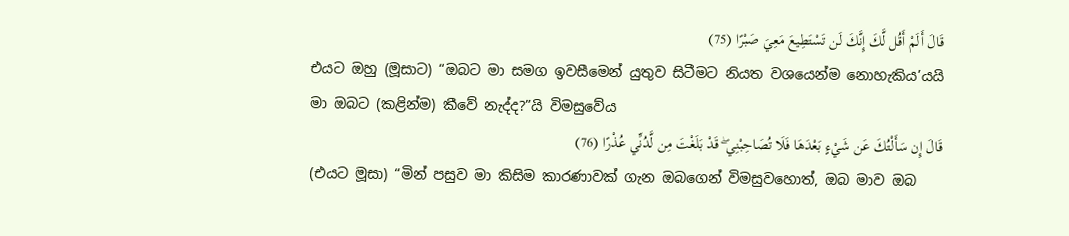قَالَ أَلَمْ أَقُل لَّكَ إِنَّكَ لَن تَسْتَطِيعَ مَعِيَ صَبْرًا (75)
එයට ඔහු (මූසාට) “ඔබට මා සමග ඉවසීමෙන් යුතුව සිටීමට නියත වශයෙන්ම නොහැකිය’යයි මා ඔබට (කළින්ම) කීවේ නැද්ද?”යි විමසුවේය
قَالَ إِن سَأَلْتُكَ عَن شَيْءٍ بَعْدَهَا فَلَا تُصَاحِبْنِي ۖ قَدْ بَلَغْتَ مِن لَّدُنِّي عُذْرًا (76)
(එයට මූසා) “මින් පසුව මා කිසිම කාරණාවක් ගැන ඔබගෙන් විමසුවහොත්, ඔබ මාව ඔබ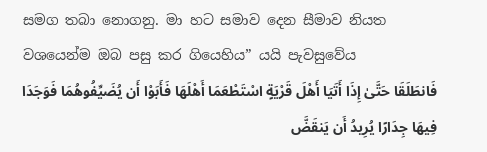සමග තබා නොගනු. මා හට සමාව දෙන සීමාව නියත වශයෙන්ම ඔබ පසු කර ගියෙහිය” යයි පැවසුවේය
فَانطَلَقَا حَتَّىٰ إِذَا أَتَيَا أَهْلَ قَرْيَةٍ اسْتَطْعَمَا أَهْلَهَا فَأَبَوْا أَن يُضَيِّفُوهُمَا فَوَجَدَا فِيهَا جِدَارًا يُرِيدُ أَن يَنقَضَّ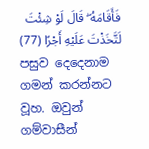فَأَقَامَهُ ۖ قَالَ لَوْ شِئْتَ لَتَّخَذْتَ عَلَيْهِ أَجْرًا (77)
පසුව දෙදෙනාම ගමන් කරන්නට වූහ. ඔවුන් ගම්වාසීන්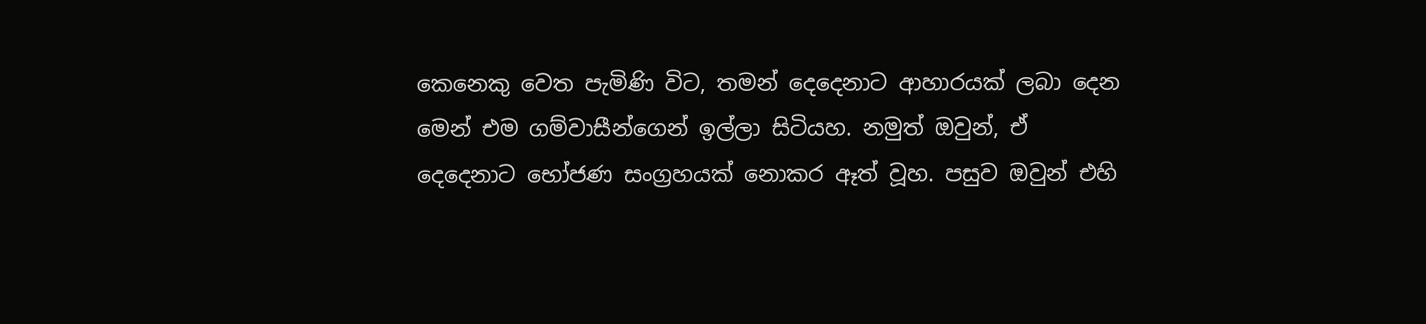කෙනෙකු වෙත පැමිණි විට, තමන් දෙදෙනාට ආහාරයක් ලබා දෙන මෙන් එම ගම්වාසීන්ගෙන් ඉල්ලා සිටියහ. නමුත් ඔවුන්, ඒ දෙදෙනාට භෝජණ සංග්‍රහයක් නොකර ඈත් වූහ. පසුව ඔවුන් එහි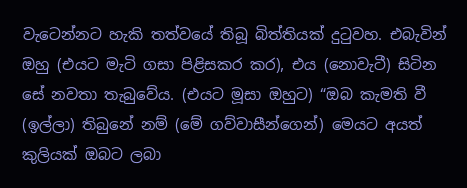වැටෙන්නට හැකි තත්වයේ තිබූ බිත්තියක් දුටුවහ. එබැවින් ඔහු (එයට මැටි ගසා පිළිසකර කර), එය (නොවැටී) සිටින සේ නවතා තැබුවේය. (එයට මූසා ඔහුට) “ඔබ කැමති වී (ඉල්ලා) තිබුනේ නම් (මේ ගව්වාසීන්ගෙන්) මෙයට අයත් කුලියක් ඔබට ලබා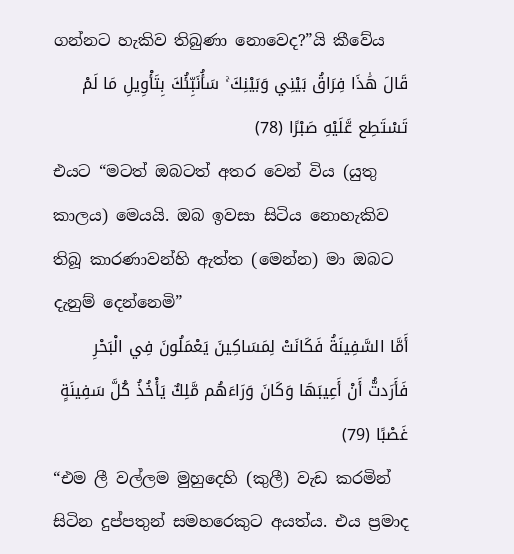ගන්නට හැකිව තිබුණා නොවෙද?”යි කීවේය
قَالَ هَٰذَا فِرَاقُ بَيْنِي وَبَيْنِكَ ۚ سَأُنَبِّئُكَ بِتَأْوِيلِ مَا لَمْ تَسْتَطِع عَّلَيْهِ صَبْرًا (78)
එයට “මටත් ඔබටත් අතර වෙන් විය (යුතු කාලය) මෙයයි. ඔබ ඉවසා සිටිය නොහැකිව තිබූ කාරණාවන්හි ඇත්ත (මෙන්න) මා ඔබට දැනුම් දෙන්නෙමි”
أَمَّا السَّفِينَةُ فَكَانَتْ لِمَسَاكِينَ يَعْمَلُونَ فِي الْبَحْرِ فَأَرَدتُّ أَنْ أَعِيبَهَا وَكَانَ وَرَاءَهُم مَّلِكٌ يَأْخُذُ كُلَّ سَفِينَةٍ غَصْبًا (79)
“එම ලී වල්ලම මුහුදෙහි (කුලී) වැඩ කරමින් සිටින දුප්පතුන් සමහරෙකුට අයත්ය. එය ප්‍රමාද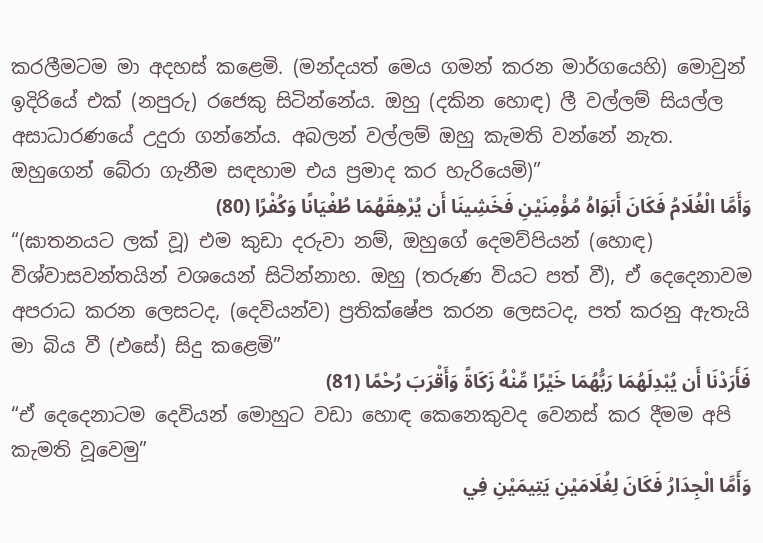කරලීමටම මා අදහස් කළෙමි. (මන්දයත් මෙය ගමන් කරන මාර්ගයෙහි) මොවුන් ඉදිරියේ එක් (නපුරු) රජෙකු සිටින්නේය. ඔහු (දකින හොඳ) ලී වල්ලම් සියල්ල අසාධාරණයේ උදුරා ගන්නේය. අබලන් වල්ලම් ඔහු කැමති වන්නේ නැත. ඔහුගෙන් බේරා ගැනීම සඳහාම එය ප්‍රමාද කර හැරියෙමි)”
وَأَمَّا الْغُلَامُ فَكَانَ أَبَوَاهُ مُؤْمِنَيْنِ فَخَشِينَا أَن يُرْهِقَهُمَا طُغْيَانًا وَكُفْرًا (80)
“(ඝාතනයට ලක් වූ) එම කුඩා දරුවා නම්, ඔහුගේ දෙමව්පියන් (හොඳ) විශ්වාසවන්තයින් වශයෙන් සිටින්නාහ. ඔහු (තරුණ වියට පත් වී), ඒ දෙදෙනාවම අපරාධ කරන ලෙසටද, (දෙවියන්ව) ප්‍රතික්ෂේප කරන ලෙසටද, පත් කරනු ඇතැයි මා බිය වී (එසේ) සිදු කළෙමි”
فَأَرَدْنَا أَن يُبْدِلَهُمَا رَبُّهُمَا خَيْرًا مِّنْهُ زَكَاةً وَأَقْرَبَ رُحْمًا (81)
“ඒ දෙදෙනාටම දෙවියන් මොහුට වඩා හොඳ කෙනෙකුවද වෙනස් කර දීමම අපි කැමති වූවෙමු”
وَأَمَّا الْجِدَارُ فَكَانَ لِغُلَامَيْنِ يَتِيمَيْنِ فِي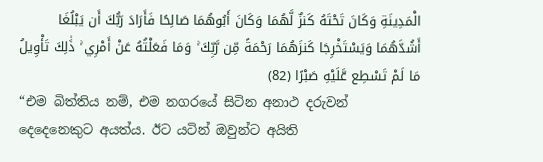الْمَدِينَةِ وَكَانَ تَحْتَهُ كَنزٌ لَّهُمَا وَكَانَ أَبُوهُمَا صَالِحًا فَأَرَادَ رَبُّكَ أَن يَبْلُغَا أَشُدَّهُمَا وَيَسْتَخْرِجَا كَنزَهُمَا رَحْمَةً مِّن رَّبِّكَ ۚ وَمَا فَعَلْتُهُ عَنْ أَمْرِي ۚ ذَٰلِكَ تَأْوِيلُ مَا لَمْ تَسْطِع عَّلَيْهِ صَبْرًا (82)
“එම බිත්තිය නම්, එම නගරයේ සිටින අනාථ දරුවන් දෙදෙනෙකුට අයත්ය. ඊට යටින් ඔවුන්ට අයිති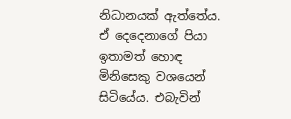නිධානයක් ඇත්තේය. ඒ දෙදෙනාගේ පියා ඉතාමත් හොඳ මිනිසෙකු වශයෙන් සිටියේය. එබැවින්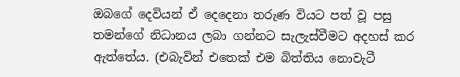ඔබගේ දෙවියන් ඒ දෙදෙනා තරුණ වියට පත් වූ පසු තමන්ගේ නිධානය ලබා ගන්නට සැලැස්වීමට අදහස් කර ඇත්තේය. (එබැවින් එතෙක් එම බිත්තිය නොවැටී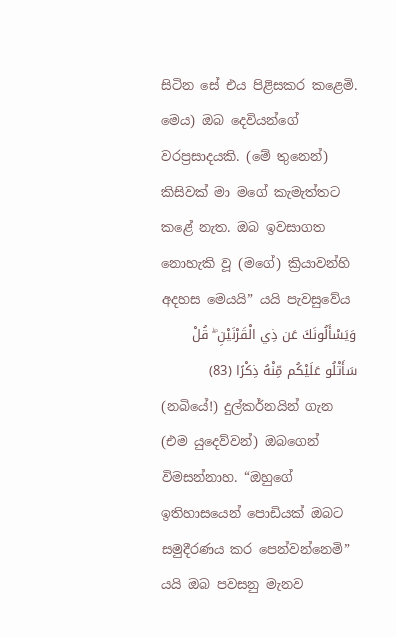සිටින සේ එය පිළිසකර කළෙමි. මෙය) ඔබ දෙවියන්ගේ වරප්‍රසාදයකි. (මේ තුනෙන්) කිසිවක් මා මගේ කැමැත්තට කළේ නැත. ඔබ ඉවසාගත නොහැකි වූ (මගේ) ක්‍රියාවන්හි අදහස මෙයයි” යයි පැවසුවේය
وَيَسْأَلُونَكَ عَن ذِي الْقَرْنَيْنِ ۖ قُلْ سَأَتْلُو عَلَيْكُم مِّنْهُ ذِكْرًا (83)
(නබියේ!) දුල්කර්නයින් ගැන (එම යුදෙව්වන්) ඔබගෙන් විමසන්නාහ. “ඔහුගේ ඉතිහාසයෙන් පොඩියක් ඔබට සමුදීරණය කර පෙන්වන්නෙමි” යයි ඔබ පවසනු මැනව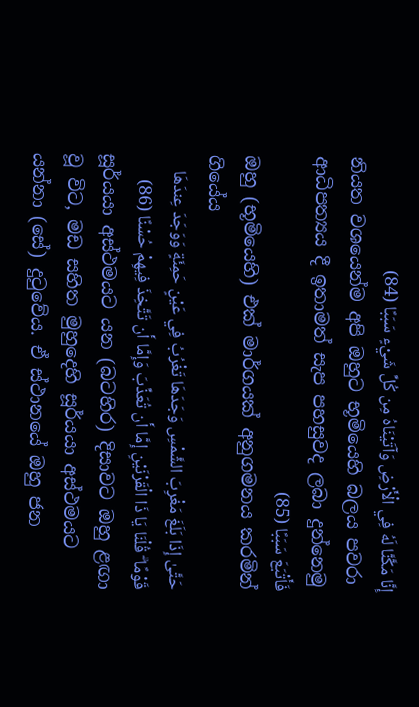إِنَّا مَكَّنَّا لَهُ فِي الْأَرْضِ وَآتَيْنَاهُ مِن كُلِّ شَيْءٍ سَبَبًا (84)
නියත වශයෙන්ම අපි ඔහුට භූමියෙහි බලය පවරා ආධිපත්‍යය දී ඉතාමත් සැප පහසුවද ලබා දුන්නෙමු
فَأَتْبَعَ سَبَبًا (85)
ඔහු (භූමියෙහි) එක් මාර්ගයක් අනුගමනය කරමින් ගියේය
حَتَّىٰ إِذَا بَلَغَ مَغْرِبَ الشَّمْسِ وَجَدَهَا تَغْرُبُ فِي عَيْنٍ حَمِئَةٍ وَوَجَدَ عِندَهَا قَوْمًا ۗ قُلْنَا يَا ذَا الْقَرْنَيْنِ إِمَّا أَن تُعَذِّبَ وَإِمَّا أَن تَتَّخِذَ فِيهِمْ حُسْنًا (86)
සූර්යයා අස්ථමයට යන (බටහිර) දිසාවට ඔහු ළඟා වූ විට, මඩ සහිත මුහුදෙහි සූර්යයා අස්ථමයට යන්නා (සේ) දුටුවේය. ඒ ස්ථානයේ ඔහු ජන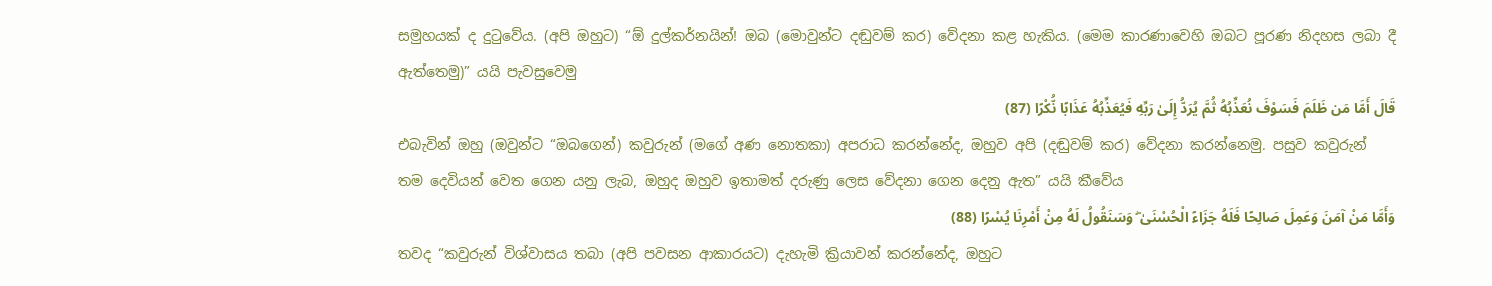සමුහයක් ද දුටුවේය. (අපි ඔහුට) “ඕ දුල්කර්නයින්! ඔබ (මොවුන්ට දඬුවම් කර) වේදනා කළ හැකිය. (මෙම කාරණාවෙහි ඔබට පූරණ නිදහස ලබා දී ඇත්තෙමු)” යයි පැවසුවෙමු
قَالَ أَمَّا مَن ظَلَمَ فَسَوْفَ نُعَذِّبُهُ ثُمَّ يُرَدُّ إِلَىٰ رَبِّهِ فَيُعَذِّبُهُ عَذَابًا نُّكْرًا (87)
එබැවින් ඔහු (ඔවුන්ට “ඔබගෙන්) කවුරුන් (මගේ අණ නොතකා) අපරාධ කරන්නේද, ඔහුව අපි (දඬුවම් කර) වේදනා කරන්නෙමු. පසුව කවුරුන් තම දෙවියන් වෙත ගෙන යනු ලැබ, ඔහුද ඔහුව ඉතාමත් දරුණු ලෙස වේදනා ගෙන දෙනු ඇත” යයි කීවේය
وَأَمَّا مَنْ آمَنَ وَعَمِلَ صَالِحًا فَلَهُ جَزَاءً الْحُسْنَىٰ ۖ وَسَنَقُولُ لَهُ مِنْ أَمْرِنَا يُسْرًا (88)
තවද “කවුරුන් විශ්වාසය තබා (අපි පවසන ආකාරයට) දැහැමි ක්‍රියාවන් කරන්නේද, ඔහුට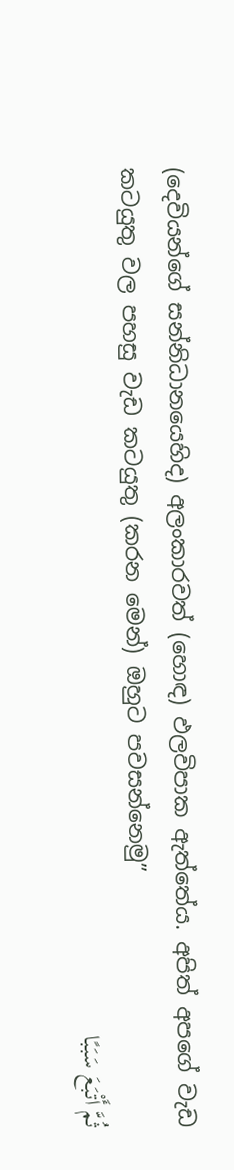(දෙවියන්ගේ සන්නිධානයෙහිද) අලංකාරවත් (හොඳ) ඵලවිපාක ඇත්තේය. අපිත් අපගේ වැඩ කටයුතු වල පහසු වැඩ කටයුතු (කරන මෙන්) ඔහුට පවසන්නෙමු”
ثُمَّ أَتْبَعَ سَبَبًا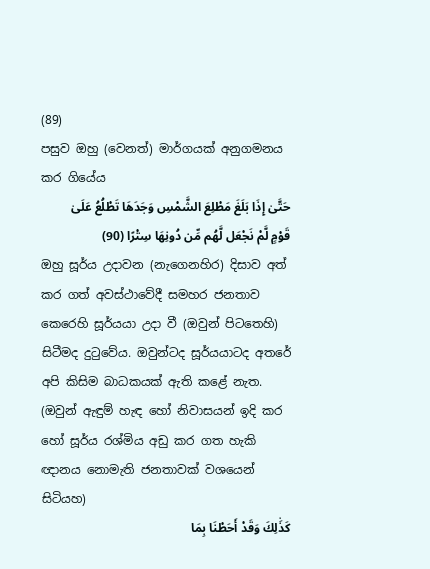(89)
පසුව ඔහු (වෙනත්) මාර්ගයක් අනුගමනය කර ගියේය
حَتَّىٰ إِذَا بَلَغَ مَطْلِعَ الشَّمْسِ وَجَدَهَا تَطْلُعُ عَلَىٰ قَوْمٍ لَّمْ نَجْعَل لَّهُم مِّن دُونِهَا سِتْرًا (90)
ඔහු සූර්ය උදාවන (නැගෙනහිර) දිසාව අත් කර ගත් අවස්ථාවේදී සමහර ජනතාව කෙරෙහි සූර්යයා උදා වී (ඔවුන් පිටතෙහි) සිටීමද දුටුවේය. ඔවුන්ටද සූර්යයාටද අතරේ අපි කිසිම බාධකයක් ඇති කළේ නැත. (ඔවුන් ඇඳුම් හැඳ හෝ නිවාසයන් ඉදි කර හෝ සූර්ය රශ්මිය අඩු කර ගත හැකි ඥානය නොමැති ජනතාවක් වශයෙන් සිටියහ)
كَذَٰلِكَ وَقَدْ أَحَطْنَا بِمَا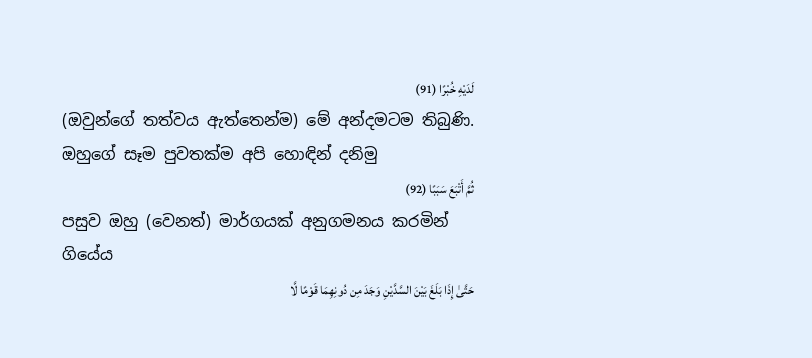لَدَيْهِ خُبْرًا (91)
(ඔවුන්ගේ තත්වය ඇත්තෙන්ම) මේ අන්දමටම තිබුණි. ඔහුගේ සෑම පුවතක්ම අපි හොඳින් දනිමු
ثُمَّ أَتْبَعَ سَبَبًا (92)
පසුව ඔහු (වෙනත්) මාර්ගයක් අනුගමනය කරමින් ගියේය
حَتَّىٰ إِذَا بَلَغَ بَيْنَ السَّدَّيْنِ وَجَدَ مِن دُونِهِمَا قَوْمًا لَّا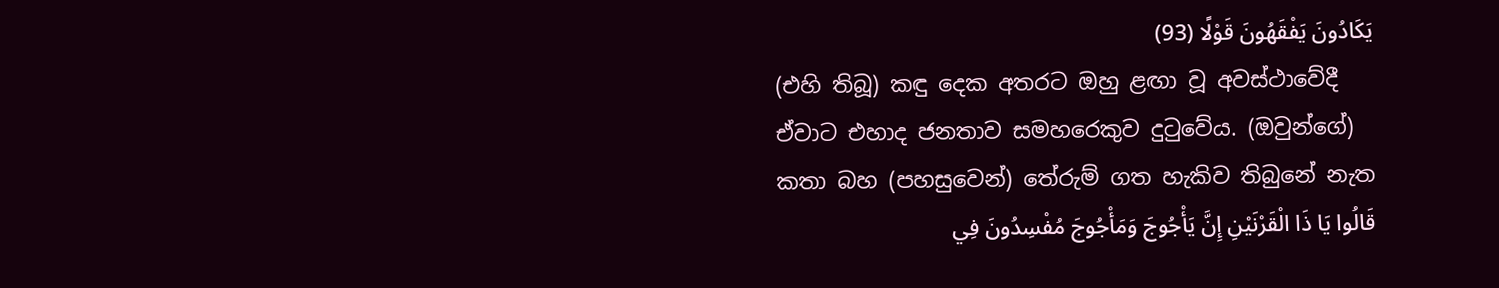يَكَادُونَ يَفْقَهُونَ قَوْلًا (93)
(එහි තිබූ) කඳු දෙක අතරට ඔහු ළඟා වූ අවස්ථාවේදී ඒවාට එහාද ජනතාව සමහරෙකුව දුටුවේය. (ඔවුන්ගේ) කතා බහ (පහසුවෙන්) තේරුම් ගත හැකිව තිබුනේ නැත
قَالُوا يَا ذَا الْقَرْنَيْنِ إِنَّ يَأْجُوجَ وَمَأْجُوجَ مُفْسِدُونَ فِي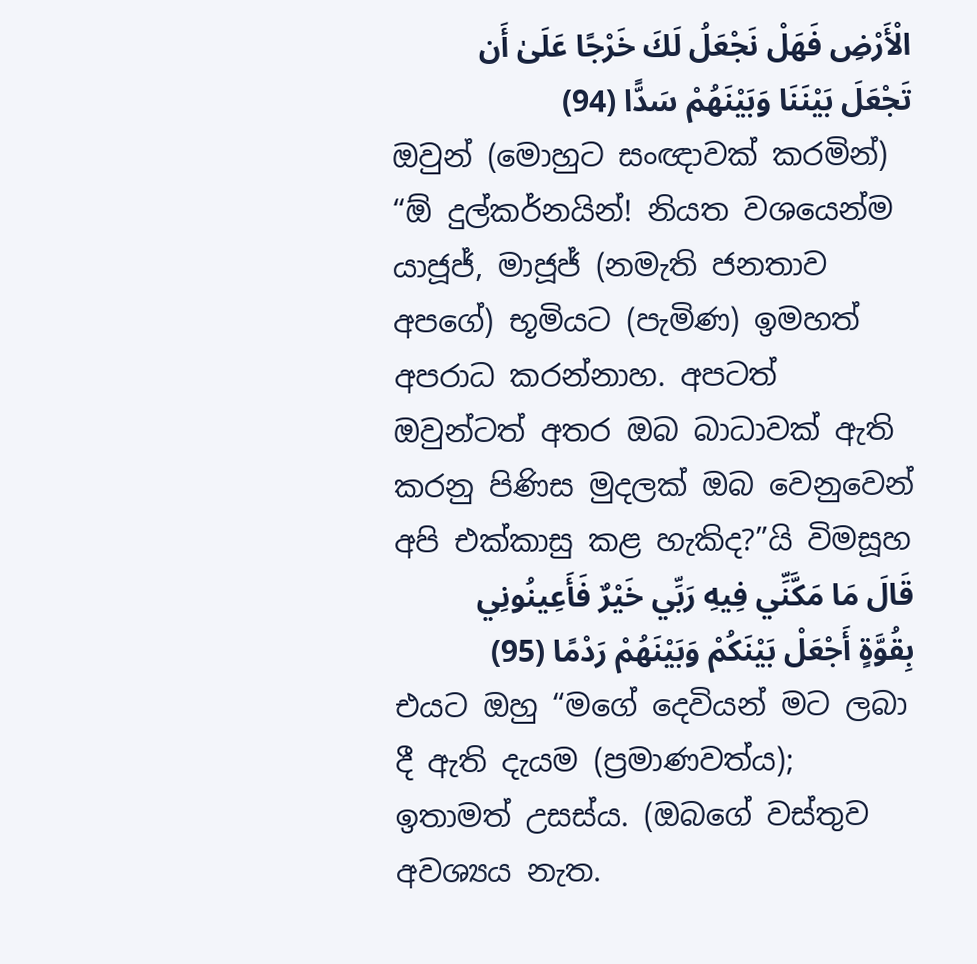الْأَرْضِ فَهَلْ نَجْعَلُ لَكَ خَرْجًا عَلَىٰ أَن تَجْعَلَ بَيْنَنَا وَبَيْنَهُمْ سَدًّا (94)
ඔවුන් (මොහුට සංඥාවක් කරමින්) “ඕ දුල්කර්නයින්! නියත වශයෙන්ම යාජූජ්, මාජූජ් (නමැති ජනතාව අපගේ) භූමියට (පැමිණ) ඉමහත් අපරාධ කරන්නාහ. අපටත් ඔවුන්ටත් අතර ඔබ බාධාවක් ඇති කරනු පිණිස මුදලක් ඔබ වෙනුවෙන් අපි එක්කාසු කළ හැකිද?”යි විමසූහ
قَالَ مَا مَكَّنِّي فِيهِ رَبِّي خَيْرٌ فَأَعِينُونِي بِقُوَّةٍ أَجْعَلْ بَيْنَكُمْ وَبَيْنَهُمْ رَدْمًا (95)
එයට ඔහු “මගේ දෙවියන් මට ලබා දී ඇති දැයම (ප්‍රමාණවත්ය); ඉතාමත් උසස්ය. (ඔබගේ වස්තුව අවශ්‍යය නැත.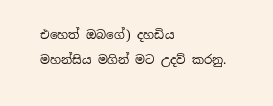එහෙත් ඔබගේ) දහඩිය මහන්සිය මගින් මට උදව් කරනු.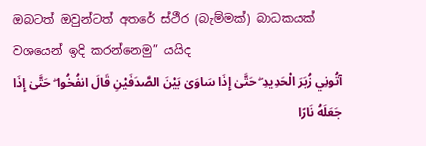ඔබටත් ඔවුන්ටත් අතරේ ස්ථීර (බැම්මක්) බාධකයක් වශයෙන් ඉදි කරන්නෙමු” යයිද
آتُونِي زُبَرَ الْحَدِيدِ ۖ حَتَّىٰ إِذَا سَاوَىٰ بَيْنَ الصَّدَفَيْنِ قَالَ انفُخُوا ۖ حَتَّىٰ إِذَا جَعَلَهُ نَارًا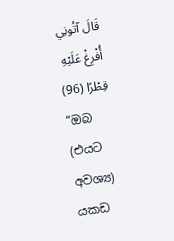قَالَ آتُونِي أُفْرِغْ عَلَيْهِ قِطْرًا (96)
“ඔබ (එයට අවශ්‍ය) යකඩ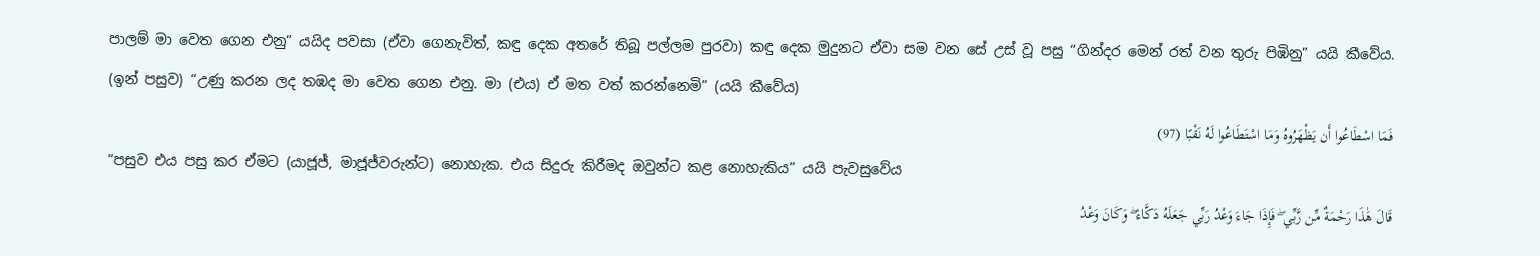පාලම් මා වෙත ගෙන එනු” යයිද පවසා (ඒවා ගෙනැවිත්, කඳු දෙක අතරේ තිබූ පල්ලම පුරවා) කඳු දෙක මුදුනට ඒවා සම වන සේ උස් වූ පසු “ගින්දර මෙන් රත් වන තුරු පිඹිනු” යයි කීවේය. (ඉන් පසුව) “උණු කරන ලද තඹද මා වෙත ගෙන එනු. මා (එය) ඒ මත වත් කරන්නෙමි” (යයි කීවේය)
فَمَا اسْطَاعُوا أَن يَظْهَرُوهُ وَمَا اسْتَطَاعُوا لَهُ نَقْبًا (97)
“පසුව එය පසු කර ඒමට (යාජූජ්, මාජූජ්වරුන්ට) නොහැක. එය සිදුරු කිරීමද ඔවුන්ට කළ නොහැකිය” යයි පැවසුවේය
قَالَ هَٰذَا رَحْمَةٌ مِّن رَّبِّي ۖ فَإِذَا جَاءَ وَعْدُ رَبِّي جَعَلَهُ دَكَّاءَ ۖ وَكَانَ وَعْدُ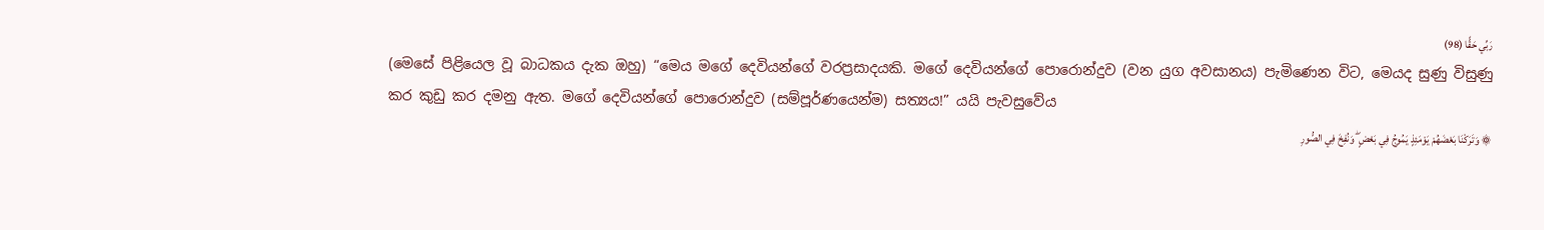رَبِّي حَقًّا (98)
(මෙසේ පිළියෙල වූ බාධකය දැක ඔහු) “මෙය මගේ දෙවියන්ගේ වරප්‍රසාදයකි. මගේ දෙවියන්ගේ පොරොන්දුව (වන යුග අවසානය) පැමිණෙන විට, මෙයද සුණු විසුණු කර කුඩු කර දමනු ඇත. මගේ දෙවියන්ගේ පොරොන්දුව (සම්පූර්ණයෙන්ම) සත්‍යය!” යයි පැවසුවේය
۞ وَتَرَكْنَا بَعْضَهُمْ يَوْمَئِذٍ يَمُوجُ فِي بَعْضٍ ۖ وَنُفِخَ فِي الصُّورِ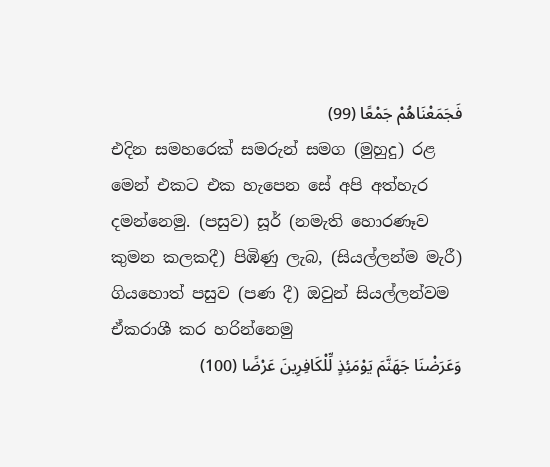فَجَمَعْنَاهُمْ جَمْعًا (99)
එදින සමහරෙක් සමරුන් සමග (මුහුදු) රළ මෙන් එකට එක හැපෙන සේ අපි අත්හැර දමන්නෙමු. (පසුව) සූර් (නමැති හොරණෑව කුමන කලකදී) පිඹිණු ලැබ, (සියල්ලන්ම මැරී) ගියහොත් පසුව (පණ දී) ඔවුන් සියල්ලන්වම ඒකරාශී කර හරින්නෙමු
وَعَرَضْنَا جَهَنَّمَ يَوْمَئِذٍ لِّلْكَافِرِينَ عَرْضًا (100)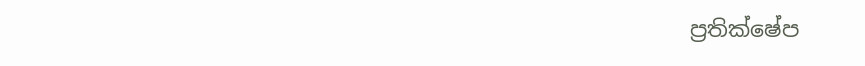ප්‍රතික්ෂේප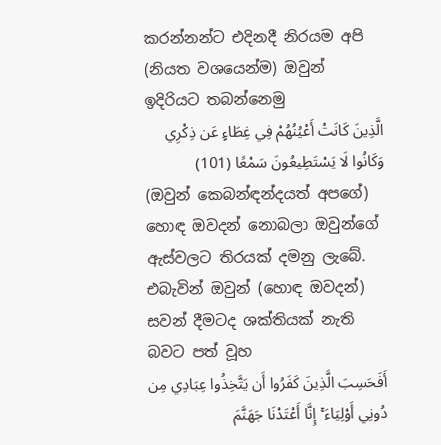කරන්නන්ට එදිනදී නිරයම අපි (නියත වශයෙන්ම) ඔවුන් ඉදිරියට තබන්නෙමු
الَّذِينَ كَانَتْ أَعْيُنُهُمْ فِي غِطَاءٍ عَن ذِكْرِي وَكَانُوا لَا يَسْتَطِيعُونَ سَمْعًا (101)
(ඔවුන් කෙබන්ඳන්දයත් අපගේ) හොඳ ඔවදන් නොබලා ඔවුන්ගේ ඇස්වලට තිරයක් දමනු ලැබේ. එබැවින් ඔවුන් (හොඳ ඔවදන්) සවන් දීමටද ශක්තියක් නැති බවට පත් වූහ
أَفَحَسِبَ الَّذِينَ كَفَرُوا أَن يَتَّخِذُوا عِبَادِي مِن دُونِي أَوْلِيَاءَ ۚ إِنَّا أَعْتَدْنَا جَهَنَّمَ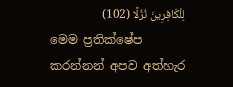لِلْكَافِرِينَ نُزُلًا (102)
මෙම ප්‍රතික්ෂේප කරන්නන් අපව අත්හැර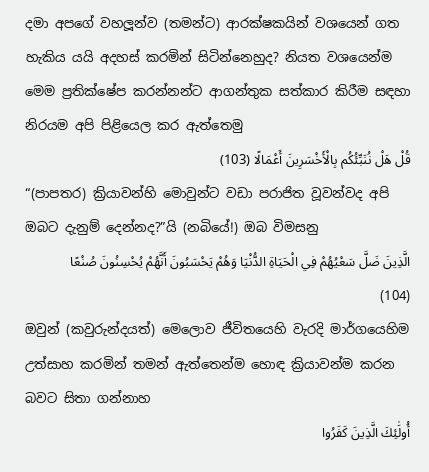දමා අපගේ වහලූන්ව (තමන්ට) ආරක්ෂකයින් වශයෙන් ගත හැකිය යයි අදහස් කරමින් සිටින්නෙහුද? නියත වශයෙන්ම මෙම ප්‍රතික්ෂේප කරන්නන්ට ආගන්තුක සත්කාර කිරීම සඳහා නිරයම අපි පිළියෙල කර ඇත්තෙමු
قُلْ هَلْ نُنَبِّئُكُم بِالْأَخْسَرِينَ أَعْمَالًا (103)
“(පාපතර) ක්‍රියාවන්හි මොවුන්ට වඩා පරාජිත වූවන්වද අපි ඔබට දැනුම් දෙන්නද?”යි (නබියේ!) ඔබ විමසනු
الَّذِينَ ضَلَّ سَعْيُهُمْ فِي الْحَيَاةِ الدُّنْيَا وَهُمْ يَحْسَبُونَ أَنَّهُمْ يُحْسِنُونَ صُنْعًا (104)
ඔවුන් (කවුරුන්දයත්) මෙලොව ජීවිතයෙහි වැරදි මාර්ගයෙහිම උත්සාහ කරමින් තමන් ඇත්තෙන්ම හොඳ ක්‍රියාවන්ම කරන බවට සිතා ගන්නාහ
أُولَٰئِكَ الَّذِينَ كَفَرُوا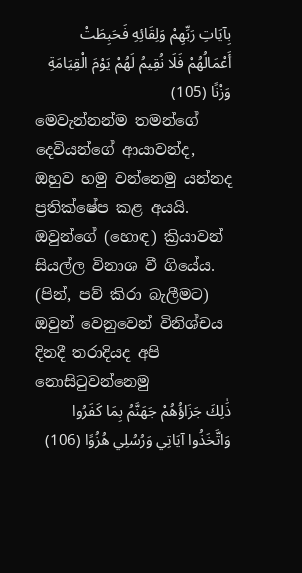بِآيَاتِ رَبِّهِمْ وَلِقَائِهِ فَحَبِطَتْ أَعْمَالُهُمْ فَلَا نُقِيمُ لَهُمْ يَوْمَ الْقِيَامَةِ وَزْنًا (105)
මෙවැන්නන්ම තමන්ගේ දෙවියන්ගේ ආයාවන්ද, ඔහුව හමු වන්නෙමු යන්නද ප්‍රතික්ෂේප කළ අයයි. ඔවුන්ගේ (හොඳ) ක්‍රියාවන් සියල්ල විනාශ වී ගියේය. (පින්, පව් කිරා බැලීමට) ඔවුන් වෙනුවෙන් විනිශ්චය දිනදී තරාදියද අපි නොසිටුවන්නෙමු
ذَٰلِكَ جَزَاؤُهُمْ جَهَنَّمُ بِمَا كَفَرُوا وَاتَّخَذُوا آيَاتِي وَرُسُلِي هُزُوًا (106)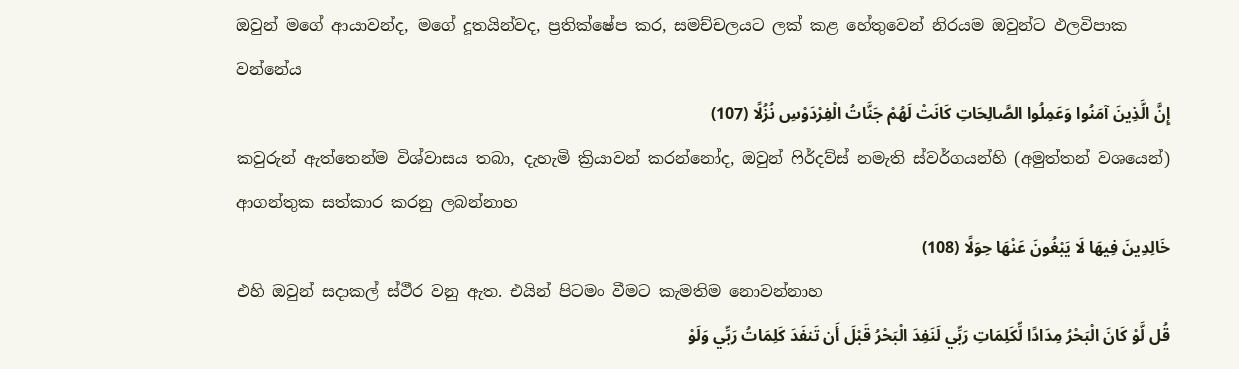ඔවුන් මගේ ආයාවන්ද, මගේ දූතයින්වද, ප්‍රතික්ෂේප කර, සමච්චලයට ලක් කළ හේතුවෙන් නිරයම ඔවුන්ට ඵලවිපාක වන්නේය
إِنَّ الَّذِينَ آمَنُوا وَعَمِلُوا الصَّالِحَاتِ كَانَتْ لَهُمْ جَنَّاتُ الْفِرْدَوْسِ نُزُلًا (107)
කවුරුන් ඇත්තෙන්ම විශ්වාසය තබා, දැහැමි ක්‍රියාවන් කරන්නෝද, ඔවුන් ෆිර්දව්ස් නමැති ස්වර්ගයන්හි (අමුත්තන් වශයෙන්) ආගන්තුක සත්කාර කරනු ලබන්නාහ
خَالِدِينَ فِيهَا لَا يَبْغُونَ عَنْهَا حِوَلًا (108)
එහි ඔවුන් සදාකල් ස්ථීර වනු ඇත. එයින් පිටමං වීමට කැමතිම නොවන්නාහ
قُل لَّوْ كَانَ الْبَحْرُ مِدَادًا لِّكَلِمَاتِ رَبِّي لَنَفِدَ الْبَحْرُ قَبْلَ أَن تَنفَدَ كَلِمَاتُ رَبِّي وَلَوْ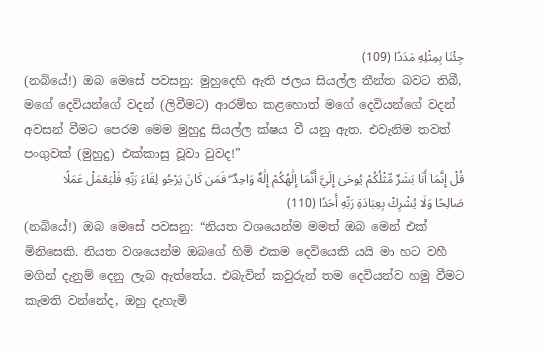جِئْنَا بِمِثْلِهِ مَدَدًا (109)
(නබියේ!) ඔබ මෙසේ පවසනු: මුහුදෙහි ඇති ජලය සියල්ල තීන්ත බවට තිබී, මගේ දෙවියන්ගේ වදන් (ලිවීමට) ආරම්භ කළහොත් මගේ දෙවියන්ගේ වදන් අවසන් වීමට පෙරම මෙම මුහුදු සියල්ල ක්ෂය වී යනු ඇත. එවැනිම තවත් පංගුවක් (මුහුදු) එක්කාසු වූවා වුවද!”
قُلْ إِنَّمَا أَنَا بَشَرٌ مِّثْلُكُمْ يُوحَىٰ إِلَيَّ أَنَّمَا إِلَٰهُكُمْ إِلَٰهٌ وَاحِدٌ ۖ فَمَن كَانَ يَرْجُو لِقَاءَ رَبِّهِ فَلْيَعْمَلْ عَمَلًا صَالِحًا وَلَا يُشْرِكْ بِعِبَادَةِ رَبِّهِ أَحَدًا (110)
(නබියේ!) ඔබ මෙසේ පවසනු: “නියත වශයෙන්ම මමත් ඔබ මෙන් එක් මිනිසෙකි. නියත වශයෙන්ම ඔබගේ හිමි එකම දෙවියෙකි යයි මා හට වහී මගින් දැනුම් දෙනු ලැබ ඇත්තේය. එබැවින් කවුරුන් තම දෙවියන්ව හමු වීමට කැමති වන්නේද, ඔහු දැහැමි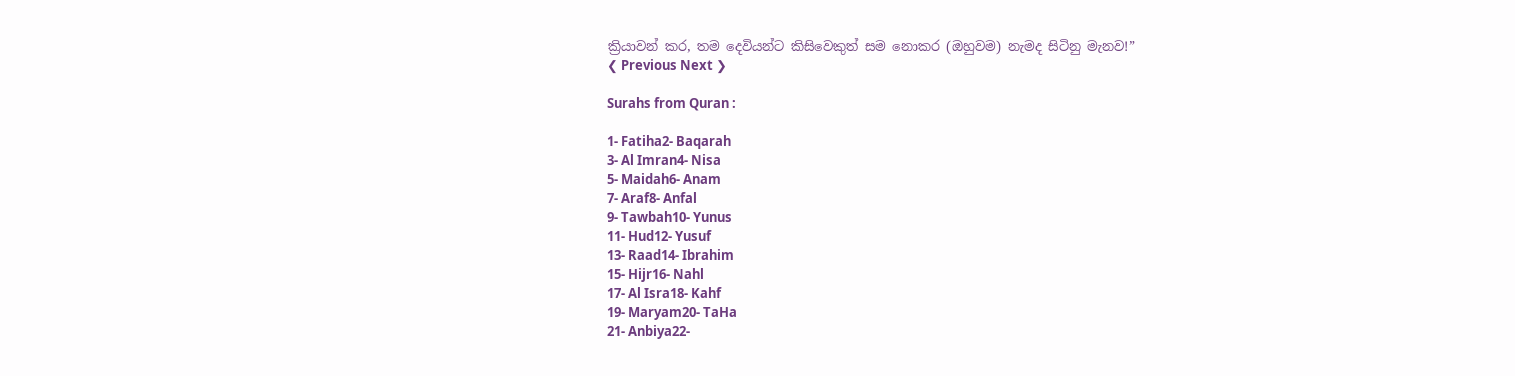ක්‍රියාවන් කර, තම දෙවියන්ට කිසිවෙකුත් සම නොකර (ඔහුවම) නැමද සිටිනු මැනව!”
❮ Previous Next ❯

Surahs from Quran :

1- Fatiha2- Baqarah
3- Al Imran4- Nisa
5- Maidah6- Anam
7- Araf8- Anfal
9- Tawbah10- Yunus
11- Hud12- Yusuf
13- Raad14- Ibrahim
15- Hijr16- Nahl
17- Al Isra18- Kahf
19- Maryam20- TaHa
21- Anbiya22-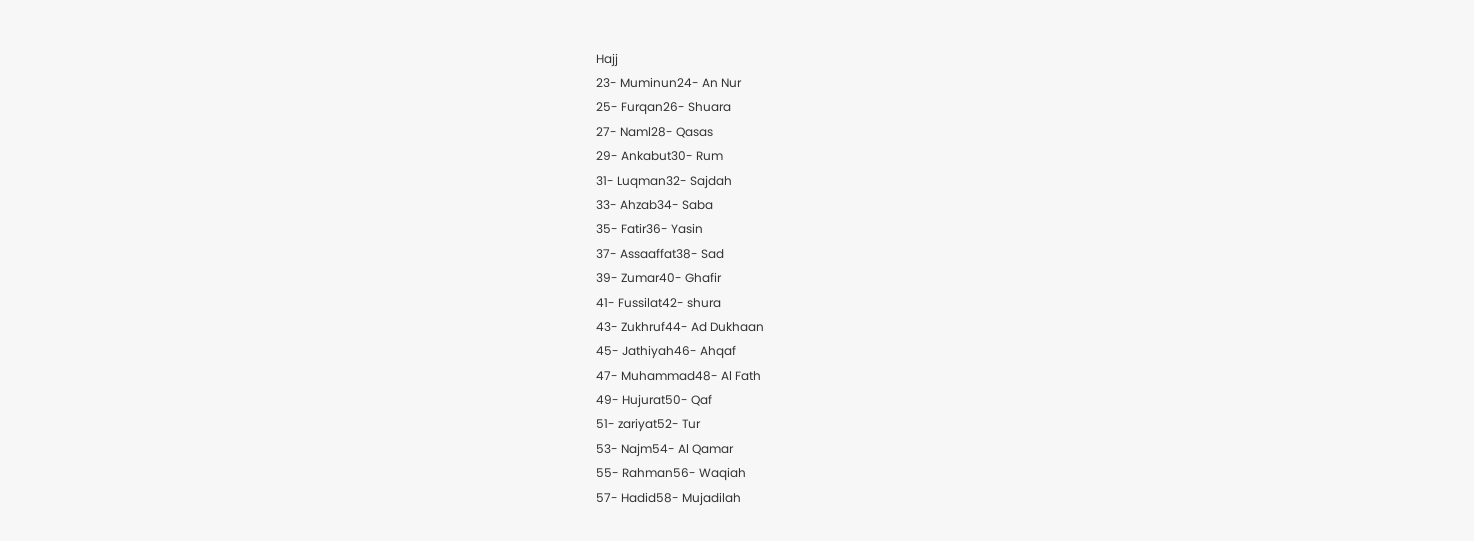Hajj
23- Muminun24- An Nur
25- Furqan26- Shuara
27- Naml28- Qasas
29- Ankabut30- Rum
31- Luqman32- Sajdah
33- Ahzab34- Saba
35- Fatir36- Yasin
37- Assaaffat38- Sad
39- Zumar40- Ghafir
41- Fussilat42- shura
43- Zukhruf44- Ad Dukhaan
45- Jathiyah46- Ahqaf
47- Muhammad48- Al Fath
49- Hujurat50- Qaf
51- zariyat52- Tur
53- Najm54- Al Qamar
55- Rahman56- Waqiah
57- Hadid58- Mujadilah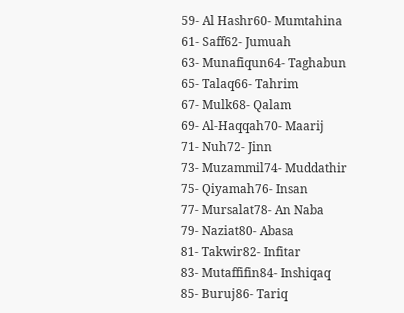59- Al Hashr60- Mumtahina
61- Saff62- Jumuah
63- Munafiqun64- Taghabun
65- Talaq66- Tahrim
67- Mulk68- Qalam
69- Al-Haqqah70- Maarij
71- Nuh72- Jinn
73- Muzammil74- Muddathir
75- Qiyamah76- Insan
77- Mursalat78- An Naba
79- Naziat80- Abasa
81- Takwir82- Infitar
83- Mutaffifin84- Inshiqaq
85- Buruj86- Tariq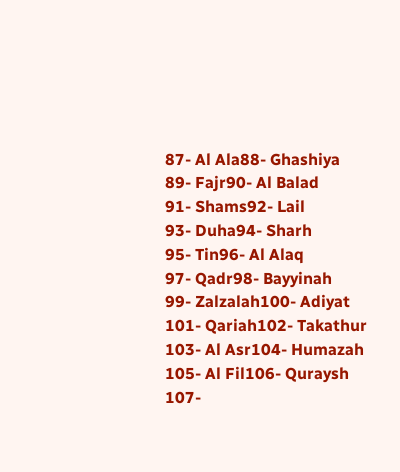87- Al Ala88- Ghashiya
89- Fajr90- Al Balad
91- Shams92- Lail
93- Duha94- Sharh
95- Tin96- Al Alaq
97- Qadr98- Bayyinah
99- Zalzalah100- Adiyat
101- Qariah102- Takathur
103- Al Asr104- Humazah
105- Al Fil106- Quraysh
107-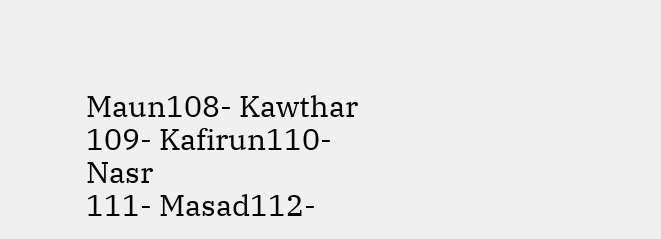Maun108- Kawthar
109- Kafirun110- Nasr
111- Masad112-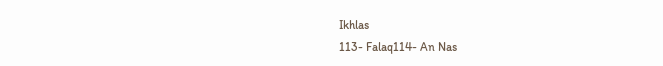Ikhlas
113- Falaq114- An Nas